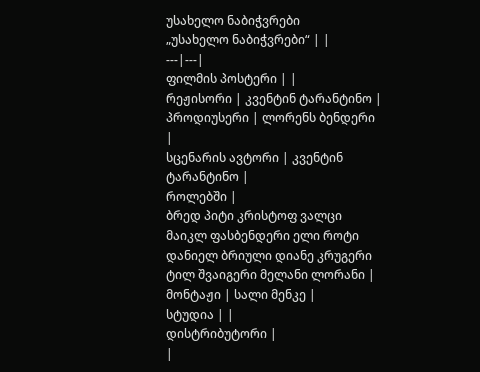უსახელო ნაბიჭვრები
„უსახელო ნაბიჭვრები“ | |
---|---|
ფილმის პოსტერი | |
რეჟისორი | კვენტინ ტარანტინო |
პროდიუსერი | ლორენს ბენდერი |
სცენარის ავტორი | კვენტინ ტარანტინო |
როლებში |
ბრედ პიტი კრისტოფ ვალცი მაიკლ ფასბენდერი ელი როტი დანიელ ბრიული დიანე კრუგერი ტილ შვაიგერი მელანი ლორანი |
მონტაჟი | სალი მენკე |
სტუდია | |
დისტრიბუტორი |
|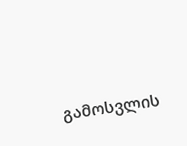გამოსვლის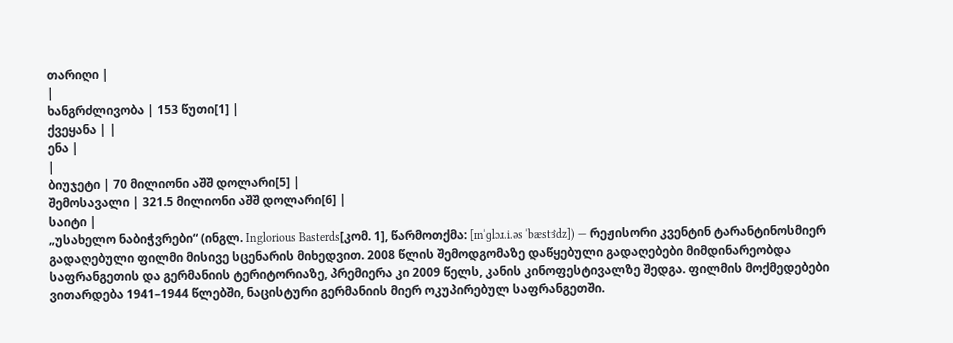თარიღი |
|
ხანგრძლივობა | 153 წუთი[1] |
ქვეყანა | |
ენა |
|
ბიუჯეტი | 70 მილიონი აშშ დოლარი[5] |
შემოსავალი | 321.5 მილიონი აშშ დოლარი[6] |
საიტი |
„უსახელო ნაბიჭვრები“ (ინგლ. Inglorious Basterds[კომ. 1], წარმოთქმა: [ɪnˈɡlɔɹ.i.əs ˈbæstɝdz]) — რეჟისორი კვენტინ ტარანტინოსმიერ გადაღებული ფილმი მისივე სცენარის მიხედვით. 2008 წლის შემოდგომაზე დაწყებული გადაღებები მიმდინარეობდა საფრანგეთის და გერმანიის ტერიტორიაზე, პრემიერა კი 2009 წელს, კანის კინოფესტივალზე შედგა. ფილმის მოქმედებები ვითარდება 1941–1944 წლებში, ნაცისტური გერმანიის მიერ ოკუპირებულ საფრანგეთში.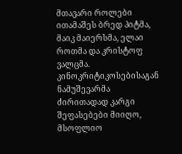მთავარი როლები ითამაშეს ბრედ პიტმა, მაიკ მაიერსმა, ელაი როთმა და კრისტოფ ვალცმა.
კინოკრიტიკოსებისაგან ნამუშევარმა ძირითადად კარგი შეფასებები მიიღო, მსოფლიო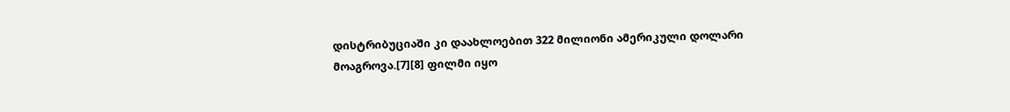დისტრიბუციაში კი დაახლოებით 322 მილიონი ამერიკული დოლარი მოაგროვა.[7][8] ფილმი იყო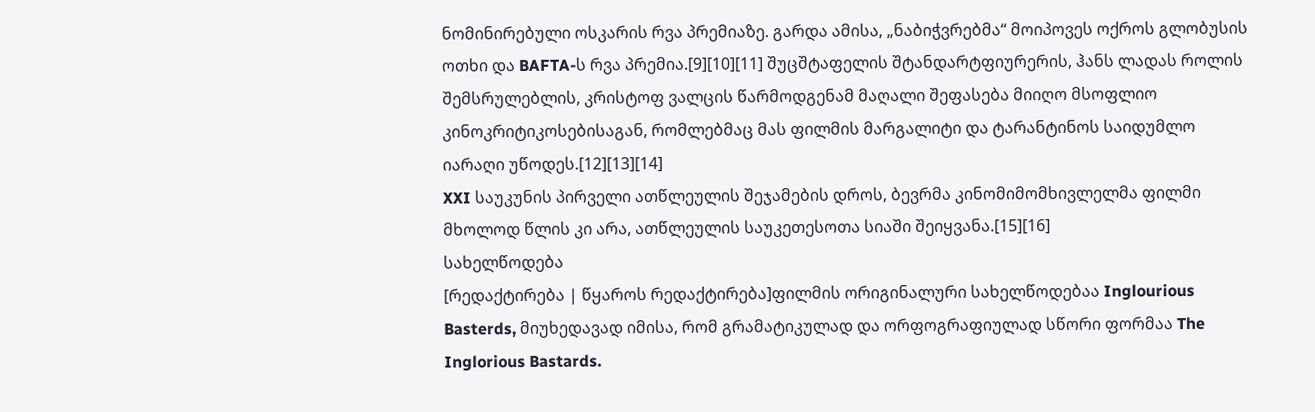ნომინირებული ოსკარის რვა პრემიაზე. გარდა ამისა, „ნაბიჭვრებმა“ მოიპოვეს ოქროს გლობუსის ოთხი და BAFTA-ს რვა პრემია.[9][10][11] შუცშტაფელის შტანდარტფიურერის, ჰანს ლადას როლის შემსრულებლის, კრისტოფ ვალცის წარმოდგენამ მაღალი შეფასება მიიღო მსოფლიო კინოკრიტიკოსებისაგან, რომლებმაც მას ფილმის მარგალიტი და ტარანტინოს საიდუმლო იარაღი უწოდეს.[12][13][14]
XXI საუკუნის პირველი ათწლეულის შეჯამების დროს, ბევრმა კინომიმომხივლელმა ფილმი მხოლოდ წლის კი არა, ათწლეულის საუკეთესოთა სიაში შეიყვანა.[15][16]
სახელწოდება
[რედაქტირება | წყაროს რედაქტირება]ფილმის ორიგინალური სახელწოდებაა Inglourious Basterds, მიუხედავად იმისა, რომ გრამატიკულად და ორფოგრაფიულად სწორი ფორმაა The Inglorious Bastards.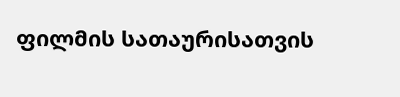ფილმის სათაურისათვის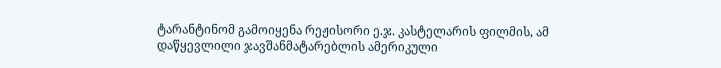ტარანტინომ გამოიყენა რეჟისორი ე.ჯ. კასტელარის ფილმის, ამ დაწყევლილი ჯავშანმატარებლის ამერიკული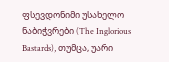ფსევდონიმი უსახელო ნაბიჭვრები (The Inglorious Bastards), თუმცა, უარი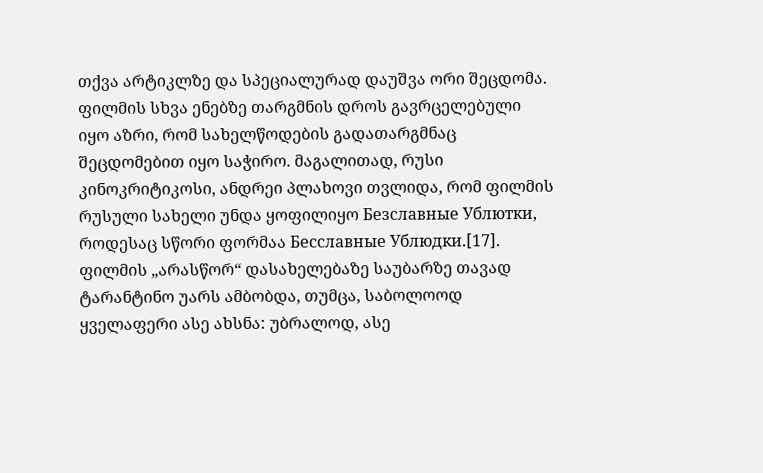თქვა არტიკლზე და სპეციალურად დაუშვა ორი შეცდომა. ფილმის სხვა ენებზე თარგმნის დროს გავრცელებული იყო აზრი, რომ სახელწოდების გადათარგმნაც შეცდომებით იყო საჭირო. მაგალითად, რუსი კინოკრიტიკოსი, ანდრეი პლახოვი თვლიდა, რომ ფილმის რუსული სახელი უნდა ყოფილიყო Безславные Ублютки, როდესაც სწორი ფორმაა Бесславные Ублюдки.[17]. ფილმის „არასწორ“ დასახელებაზე საუბარზე თავად ტარანტინო უარს ამბობდა, თუმცა, საბოლოოდ ყველაფერი ასე ახსნა: უბრალოდ, ასე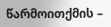წარმოითქმის –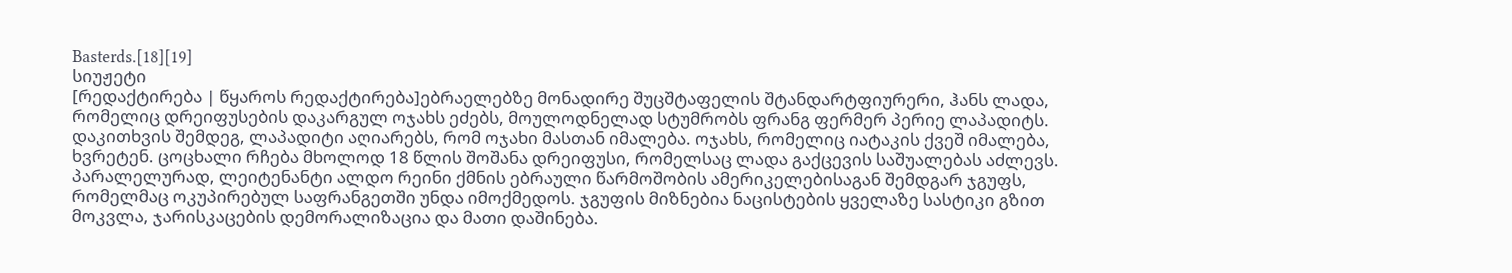Basterds.[18][19]
სიუჟეტი
[რედაქტირება | წყაროს რედაქტირება]ებრაელებზე მონადირე შუცშტაფელის შტანდარტფიურერი, ჰანს ლადა, რომელიც დრეიფუსების დაკარგულ ოჯახს ეძებს, მოულოდნელად სტუმრობს ფრანგ ფერმერ პერიე ლაპადიტს. დაკითხვის შემდეგ, ლაპადიტი აღიარებს, რომ ოჯახი მასთან იმალება. ოჯახს, რომელიც იატაკის ქვეშ იმალება, ხვრეტენ. ცოცხალი რჩება მხოლოდ 18 წლის შოშანა დრეიფუსი, რომელსაც ლადა გაქცევის საშუალებას აძლევს.
პარალელურად, ლეიტენანტი ალდო რეინი ქმნის ებრაული წარმოშობის ამერიკელებისაგან შემდგარ ჯგუფს, რომელმაც ოკუპირებულ საფრანგეთში უნდა იმოქმედოს. ჯგუფის მიზნებია ნაცისტების ყველაზე სასტიკი გზით მოკვლა, ჯარისკაცების დემორალიზაცია და მათი დაშინება.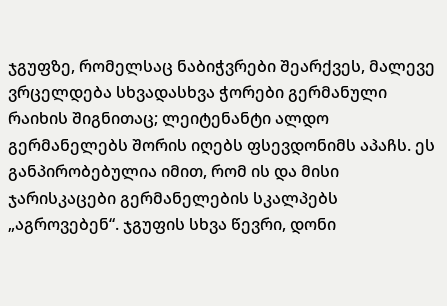ჯგუფზე, რომელსაც ნაბიჭვრები შეარქვეს, მალევე ვრცელდება სხვადასხვა ჭორები გერმანული რაიხის შიგნითაც; ლეიტენანტი ალდო გერმანელებს შორის იღებს ფსევდონიმს აპაჩს. ეს განპირობებულია იმით, რომ ის და მისი ჯარისკაცები გერმანელების სკალპებს „აგროვებენ“. ჯგუფის სხვა წევრი, დონი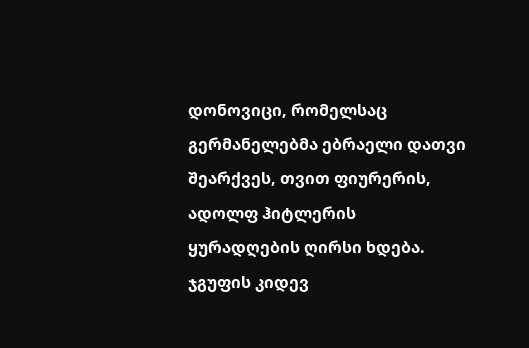დონოვიცი, რომელსაც გერმანელებმა ებრაელი დათვი შეარქვეს, თვით ფიურერის, ადოლფ ჰიტლერის ყურადღების ღირსი ხდება. ჯგუფის კიდევ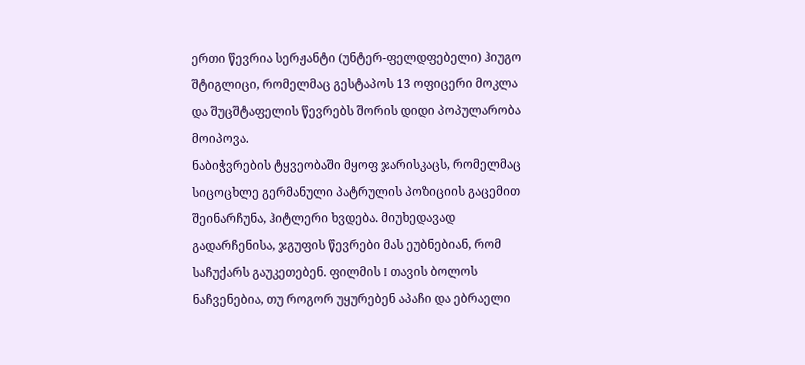ერთი წევრია სერჟანტი (უნტერ-ფელდფებელი) ჰიუგო შტიგლიცი, რომელმაც გესტაპოს 13 ოფიცერი მოკლა და შუცშტაფელის წევრებს შორის დიდი პოპულარობა მოიპოვა.
ნაბიჭვრების ტყვეობაში მყოფ ჯარისკაცს, რომელმაც სიცოცხლე გერმანული პატრულის პოზიციის გაცემით შეინარჩუნა, ჰიტლერი ხვდება. მიუხედავად გადარჩენისა, ჯგუფის წევრები მას ეუბნებიან, რომ საჩუქარს გაუკეთებენ. ფილმის I თავის ბოლოს ნაჩვენებია, თუ როგორ უყურებენ აპაჩი და ებრაელი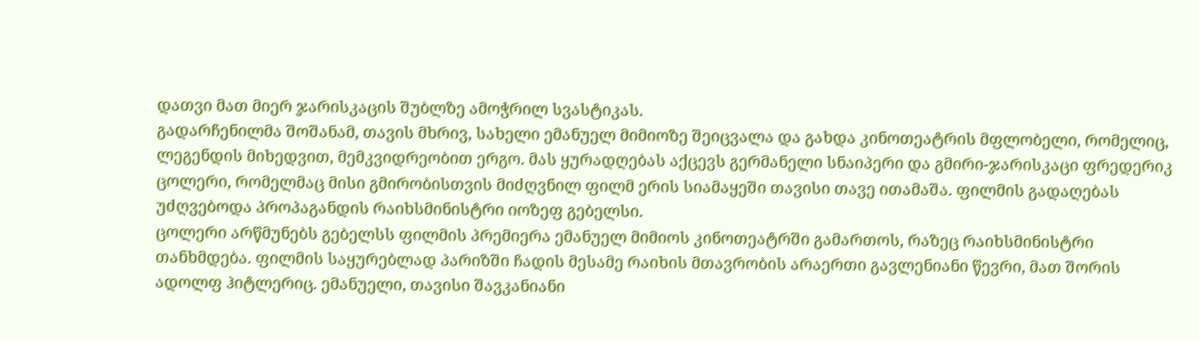დათვი მათ მიერ ჯარისკაცის შუბლზე ამოჭრილ სვასტიკას.
გადარჩენილმა შოშანამ, თავის მხრივ, სახელი ემანუელ მიმიოზე შეიცვალა და გახდა კინოთეატრის მფლობელი, რომელიც, ლეგენდის მიხედვით, მემკვიდრეობით ერგო. მას ყურადღებას აქცევს გერმანელი სნაიპერი და გმირი-ჯარისკაცი ფრედერიკ ცოლერი, რომელმაც მისი გმირობისთვის მიძღვნილ ფილმ ერის სიამაყეში თავისი თავე ითამაშა. ფილმის გადაღებას უძღვებოდა პროპაგანდის რაიხსმინისტრი იოზეფ გებელსი.
ცოლერი არწმუნებს გებელსს ფილმის პრემიერა ემანუელ მიმიოს კინოთეატრში გამართოს, რაზეც რაიხსმინისტრი თანხმდება. ფილმის საყურებლად პარიზში ჩადის მესამე რაიხის მთავრობის არაერთი გავლენიანი წევრი, მათ შორის ადოლფ ჰიტლერიც. ემანუელი, თავისი შავკანიანი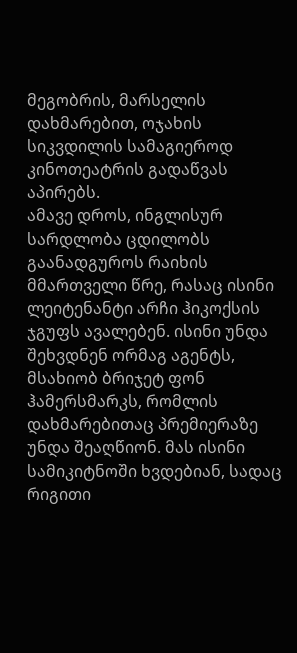მეგობრის, მარსელის დახმარებით, ოჯახის სიკვდილის სამაგიეროდ კინოთეატრის გადაწვას აპირებს.
ამავე დროს, ინგლისურ სარდლობა ცდილობს გაანადგუროს რაიხის მმართველი წრე, რასაც ისინი ლეიტენანტი არჩი ჰიკოქსის ჯგუფს ავალებენ. ისინი უნდა შეხვდნენ ორმაგ აგენტს, მსახიობ ბრიჯეტ ფონ ჰამერსმარკს, რომლის დახმარებითაც პრემიერაზე უნდა შეაღწიონ. მას ისინი სამიკიტნოში ხვდებიან, სადაც რიგითი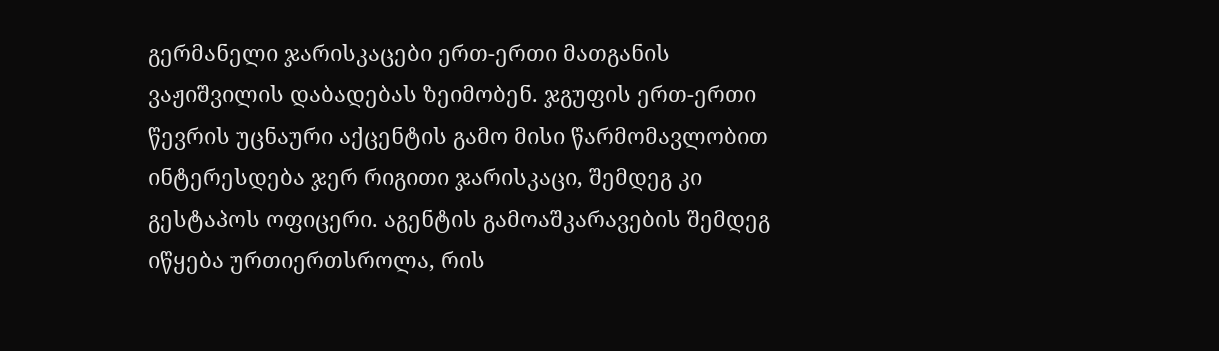გერმანელი ჯარისკაცები ერთ-ერთი მათგანის ვაჟიშვილის დაბადებას ზეიმობენ. ჯგუფის ერთ-ერთი წევრის უცნაური აქცენტის გამო მისი წარმომავლობით ინტერესდება ჯერ რიგითი ჯარისკაცი, შემდეგ კი გესტაპოს ოფიცერი. აგენტის გამოაშკარავების შემდეგ იწყება ურთიერთსროლა, რის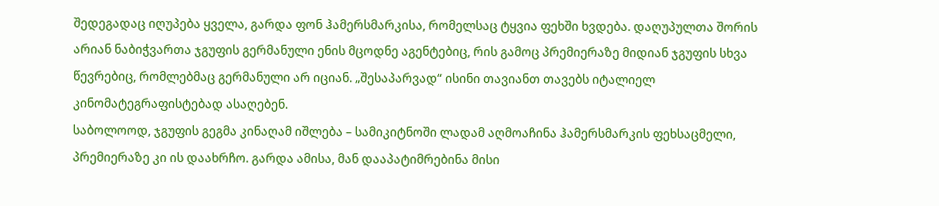შედეგადაც იღუპება ყველა, გარდა ფონ ჰამერსმარკისა, რომელსაც ტყვია ფეხში ხვდება. დაღუპულთა შორის არიან ნაბიჭვართა ჯგუფის გერმანული ენის მცოდნე აგენტებიც, რის გამოც პრემიერაზე მიდიან ჯგუფის სხვა წევრებიც, რომლებმაც გერმანული არ იციან. „შესაპარვად“ ისინი თავიანთ თავებს იტალიელ კინომატეგრაფისტებად ასაღებენ.
საბოლოოდ, ჯგუფის გეგმა კინაღამ იშლება – სამიკიტნოში ლადამ აღმოაჩინა ჰამერსმარკის ფეხსაცმელი, პრემიერაზე კი ის დაახრჩო. გარდა ამისა, მან დააპატიმრებინა მისი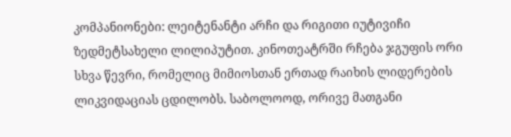კომპანიონები: ლეიტენანტი არჩი და რიგითი იუტივიჩი ზედმეტსახელი ლილიპუტით. კინოთეატრში რჩება ჯგუფის ორი სხვა წევრი, რომელიც მიმიოსთან ერთად რაიხის ლიდერების ლიკვიდაციას ცდილობს. საბოლოოდ, ორივე მათგანი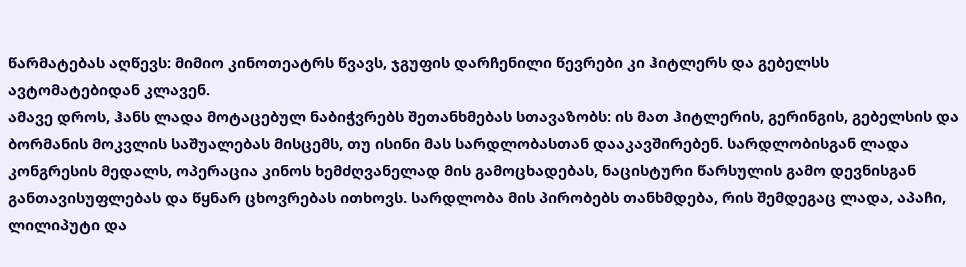წარმატებას აღწევს: მიმიო კინოთეატრს წვავს, ჯგუფის დარჩენილი წევრები კი ჰიტლერს და გებელსს ავტომატებიდან კლავენ.
ამავე დროს, ჰანს ლადა მოტაცებულ ნაბიჭვრებს შეთანხმებას სთავაზობს: ის მათ ჰიტლერის, გერინგის, გებელსის და ბორმანის მოკვლის საშუალებას მისცემს, თუ ისინი მას სარდლობასთან დააკავშირებენ. სარდლობისგან ლადა კონგრესის მედალს, ოპერაცია კინოს ხემძღვანელად მის გამოცხადებას, ნაცისტური წარსულის გამო დევნისგან განთავისუფლებას და წყნარ ცხოვრებას ითხოვს. სარდლობა მის პირობებს თანხმდება, რის შემდეგაც ლადა, აპაჩი, ლილიპუტი და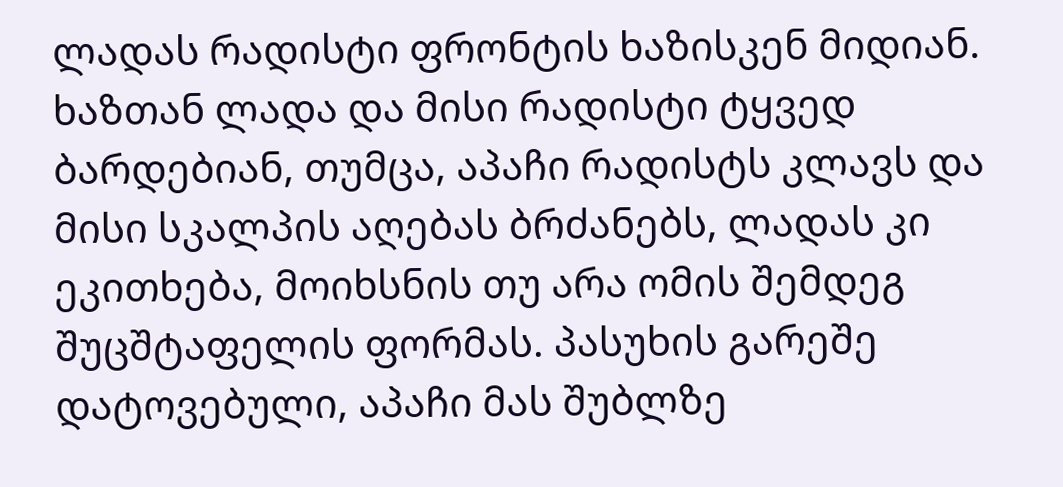ლადას რადისტი ფრონტის ხაზისკენ მიდიან. ხაზთან ლადა და მისი რადისტი ტყვედ ბარდებიან, თუმცა, აპაჩი რადისტს კლავს და მისი სკალპის აღებას ბრძანებს, ლადას კი ეკითხება, მოიხსნის თუ არა ომის შემდეგ შუცშტაფელის ფორმას. პასუხის გარეშე დატოვებული, აპაჩი მას შუბლზე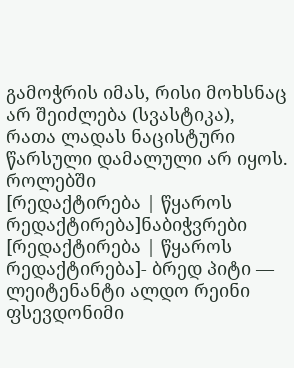გამოჭრის იმას, რისი მოხსნაც არ შეიძლება (სვასტიკა), რათა ლადას ნაცისტური წარსული დამალული არ იყოს.
როლებში
[რედაქტირება | წყაროს რედაქტირება]ნაბიჭვრები
[რედაქტირება | წყაროს რედაქტირება]- ბრედ პიტი — ლეიტენანტი ალდო რეინი ფსევდონიმი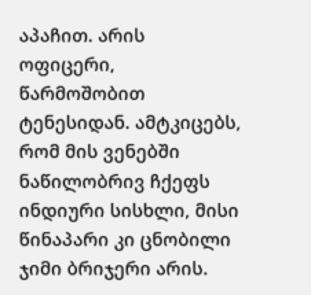აპაჩით. არის ოფიცერი, წარმოშობით ტენესიდან. ამტკიცებს, რომ მის ვენებში ნაწილობრივ ჩქეფს ინდიური სისხლი, მისი წინაპარი კი ცნობილი ჯიმი ბრიჯერი არის.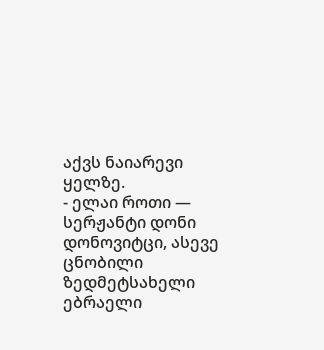აქვს ნაიარევი ყელზე.
- ელაი როთი — სერჟანტი დონი დონოვიტცი, ასევე ცნობილი ზედმეტსახელი ებრაელი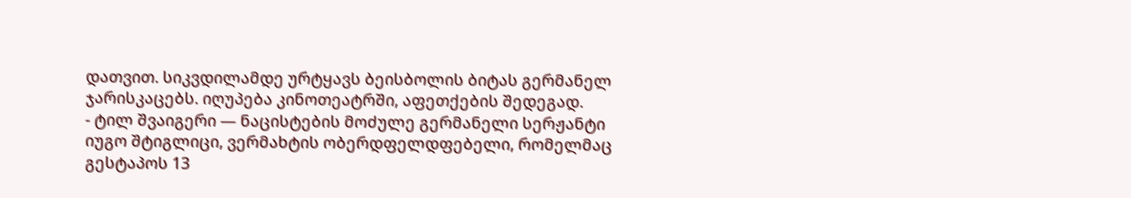დათვით. სიკვდილამდე ურტყავს ბეისბოლის ბიტას გერმანელ ჯარისკაცებს. იღუპება კინოთეატრში, აფეთქების შედეგად.
- ტილ შვაიგერი — ნაცისტების მოძულე გერმანელი სერჟანტი იუგო შტიგლიცი, ვერმახტის ობერდფელდფებელი, რომელმაც გესტაპოს 13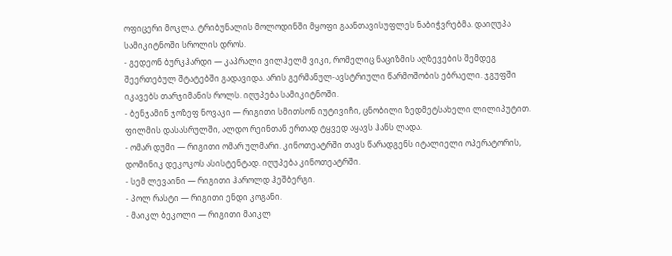ოფიცერი მოკლა. ტრიბუნალის მოლოდინში მყოფი გაანთავისუფლეს ნაბიჭვრებმა. დაიღუპა სამიკიტნოში სროლის დროს.
- გედეონ ბურკჰარდი — კაპრალი ვილჰელმ ვიკი, რომელიც ნაციზმის აღზევების შემდეგ შეერთებულ შტატებში გადავიდა. არის გერმანულ-ავსტრიული წარმოშობის ებრაელი. ჯგუფში იკავებს თარჯიმანის როლს. იღუპება სამიკიტნოში.
- ბენჯამინ ჯოზეფ ნოვაკი — რიგითი სმითსონ იუტივიჩი, ცნობილი ზედმეტსახელი ლილიპუტით. ფილმის დასასრულში, ალდო რეინთან ერთად ტყვედ აყავს ჰანს ლადა.
- ომარ დუმი — რიგითი ომარ ულმარი. კინოთეატრში თავს წარადგენს იტალიელი ოპერატორის, დომინიკ დეკოკოს ასისტენტად. იღუპება კინოთეატრში.
- სემ ლევაინი — რიგითი ჰაროლდ ჰეშბერგი.
- პოლ რასტი — რიგითი ენდი კოგანი.
- მაიკლ ბეკოლი — რიგითი მაიკლ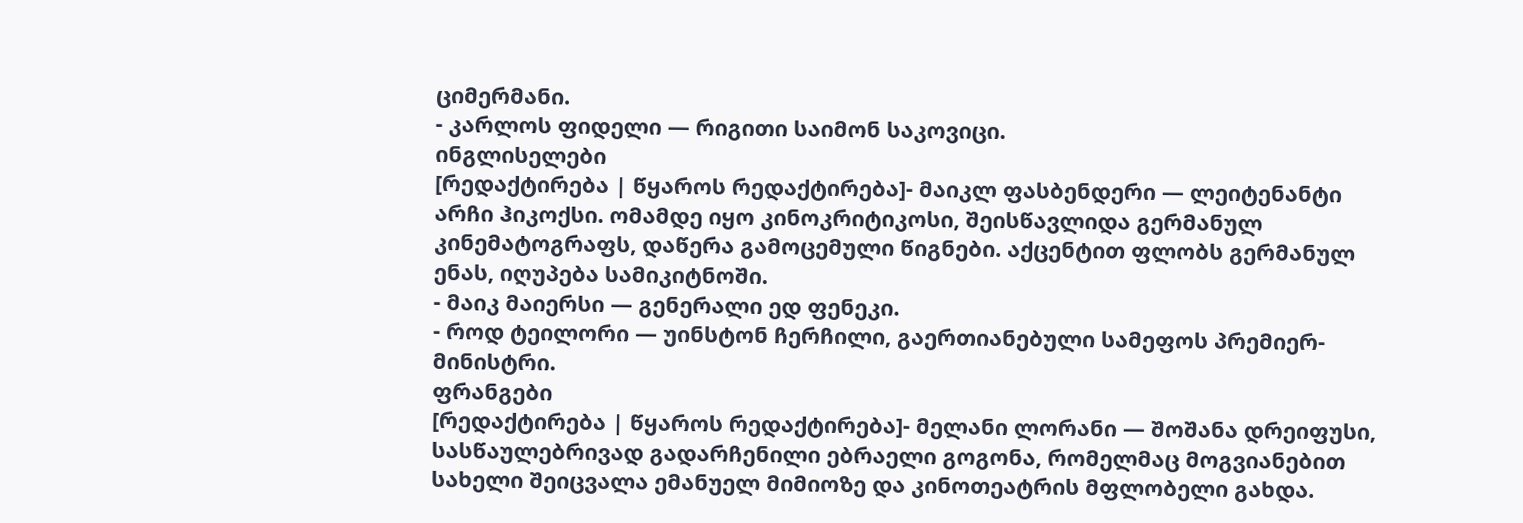ციმერმანი.
- კარლოს ფიდელი — რიგითი საიმონ საკოვიცი.
ინგლისელები
[რედაქტირება | წყაროს რედაქტირება]- მაიკლ ფასბენდერი — ლეიტენანტი არჩი ჰიკოქსი. ომამდე იყო კინოკრიტიკოსი, შეისწავლიდა გერმანულ კინემატოგრაფს, დაწერა გამოცემული წიგნები. აქცენტით ფლობს გერმანულ ენას, იღუპება სამიკიტნოში.
- მაიკ მაიერსი — გენერალი ედ ფენეკი.
- როდ ტეილორი — უინსტონ ჩერჩილი, გაერთიანებული სამეფოს პრემიერ-მინისტრი.
ფრანგები
[რედაქტირება | წყაროს რედაქტირება]- მელანი ლორანი — შოშანა დრეიფუსი, სასწაულებრივად გადარჩენილი ებრაელი გოგონა, რომელმაც მოგვიანებით სახელი შეიცვალა ემანუელ მიმიოზე და კინოთეატრის მფლობელი გახდა.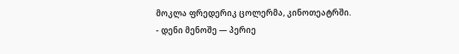მოკლა ფრედერიკ ცოლერმა, კინოთეატრში.
- დენი მენოშე — პერიე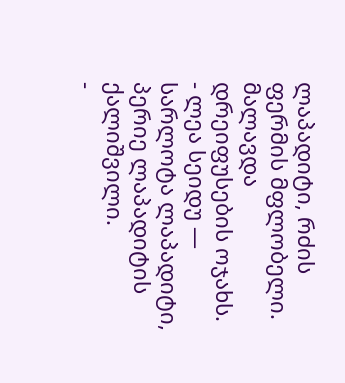ლაპადიტი, რძის ფერმის მფლობელი. მალავდა დრეიფუსების ოჯახს.
- ლეა სეიდუ — სარლოტა ლაპადიტი, პერიე ლაპადიტის ქალიშვილი.
-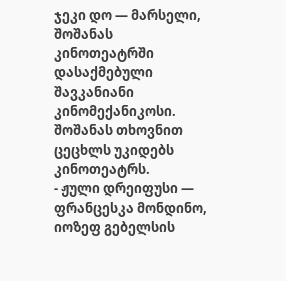ჯეკი დო — მარსელი, შოშანას კინოთეატრში დასაქმებული შავკანიანი კინომექანიკოსი. შოშანას თხოვნით ცეცხლს უკიდებს კინოთეატრს.
- ჟული დრეიფუსი — ფრანცესკა მონდინო, იოზეფ გებელსის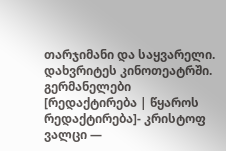თარჯიმანი და საყვარელი. დახვრიტეს კინოთეატრში.
გერმანელები
[რედაქტირება | წყაროს რედაქტირება]- კრისტოფ ვალცი —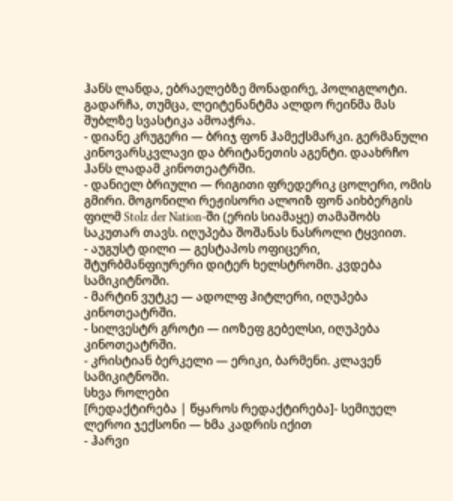ჰანს ლანდა, ებრაელებზე მონადირე, პოლიგლოტი. გადარჩა, თუმცა, ლეიტენანტმა ალდო რეინმა მას შუბლზე სვასტიკა ამოაჭრა.
- დიანე კრუგერი — ბრიჯ ფონ ჰამექსმარკი. გერმანული კინოვარსკვლავი და ბრიტანეთის აგენტი. დაახრჩო ჰანს ლადამ კინოთეატრში.
- დანიელ ბრიული — რიგითი ფრედერიკ ცოლერი, ომის გმირი. მოგონილი რეჟისორი ალოიზ ფონ აიხბერგის ფილმ Stolz der Nation-ში (ერის სიამაყე) თამაშობს საკუთარ თავს. იღუპება შოშანას ნასროლი ტყვიით.
- აუგუსტ დილი — გესტაპოს ოფიცერი, შტურბმანფიურერი დიტერ ხელსტრომი. კვდება სამიკიტნოში.
- მარტინ ვუტკე — ადოლფ ჰიტლერი, იღუპება კინოთეატრში.
- სილვესტრ გროტი — იოზეფ გებელსი, იღუპება კინოთეატრში.
- კრისტიან ბერკელი — ერიკი, ბარმენი. კლავენ სამიკიტნოში.
სხვა როლები
[რედაქტირება | წყაროს რედაქტირება]- სემიუელ ლეროი ჯექსონი — ხმა კადრის იქით
- ჰარვი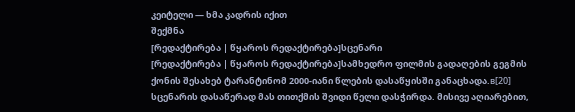კეიტელი — ხმა კადრის იქით
შექმნა
[რედაქტირება | წყაროს რედაქტირება]სცენარი
[რედაქტირება | წყაროს რედაქტირება]სამხედრო ფილმის გადაღების გეგმის ქონის შესახებ ტარანტინომ 2000-იანი წლების დასაწყისში განაცხადა.в[20] სცენარის დასაწერად მას თითქმის შვიდი წელი დასჭირდა. მისივე აღიარებით,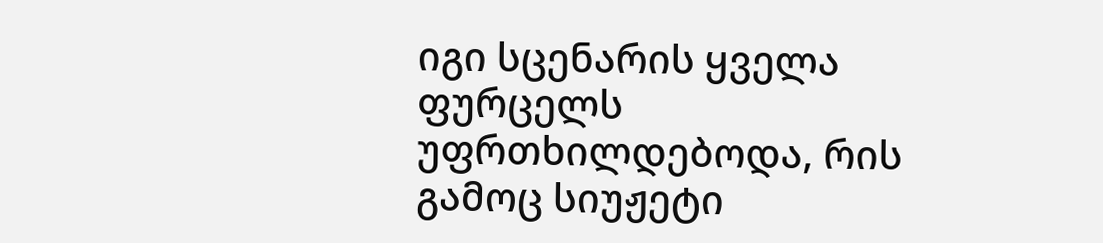იგი სცენარის ყველა ფურცელს უფრთხილდებოდა, რის გამოც სიუჟეტი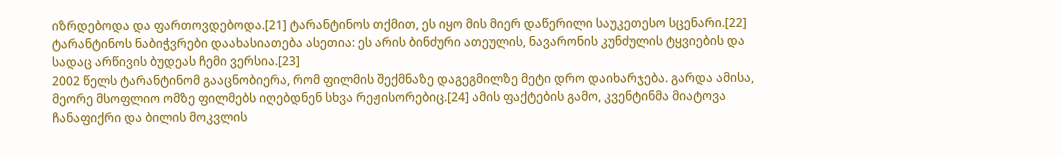იზრდებოდა და ფართოვდებოდა.[21] ტარანტინოს თქმით, ეს იყო მის მიერ დაწერილი საუკეთესო სცენარი.[22] ტარანტინოს ნაბიჭვრები დაახასიათება ასეთია: ეს არის ბინძური ათეულის, ნავარონის კუნძულის ტყვიების და სადაც არწივის ბუდეას ჩემი ვერსია.[23]
2002 წელს ტარანტინომ გააცნობიერა, რომ ფილმის შექმნაზე დაგეგმილზე მეტი დრო დაიხარჯება. გარდა ამისა, მეორე მსოფლიო ომზე ფილმებს იღებდნენ სხვა რეჟისორებიც.[24] ამის ფაქტების გამო, კვენტინმა მიატოვა ჩანაფიქრი და ბილის მოკვლის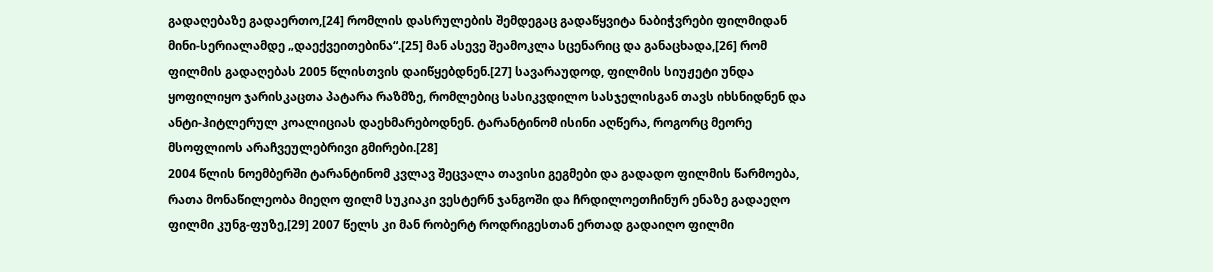გადაღებაზე გადაერთო,[24] რომლის დასრულების შემდეგაც გადაწყვიტა ნაბიჭვრები ფილმიდან მინი-სერიალამდე „დაექვეითებინა“.[25] მან ასევე შეამოკლა სცენარიც და განაცხადა,[26] რომ ფილმის გადაღებას 2005 წლისთვის დაიწყებდნენ.[27] სავარაუდოდ, ფილმის სიუჟეტი უნდა ყოფილიყო ჯარისკაცთა პატარა რაზმზე, რომლებიც სასიკვდილო სასჯელისგან თავს იხსნიდნენ და ანტი-ჰიტლერულ კოალიციას დაეხმარებოდნენ. ტარანტინომ ისინი აღწერა, როგორც მეორე მსოფლიოს არაჩვეულებრივი გმირები.[28]
2004 წლის ნოემბერში ტარანტინომ კვლავ შეცვალა თავისი გეგმები და გადადო ფილმის წარმოება, რათა მონაწილეობა მიეღო ფილმ სუკიაკი ვესტერნ ჯანგოში და ჩრდილოეთჩინურ ენაზე გადაეღო ფილმი კუნგ-ფუზე,[29] 2007 წელს კი მან რობერტ როდრიგესთან ერთად გადაიღო ფილმი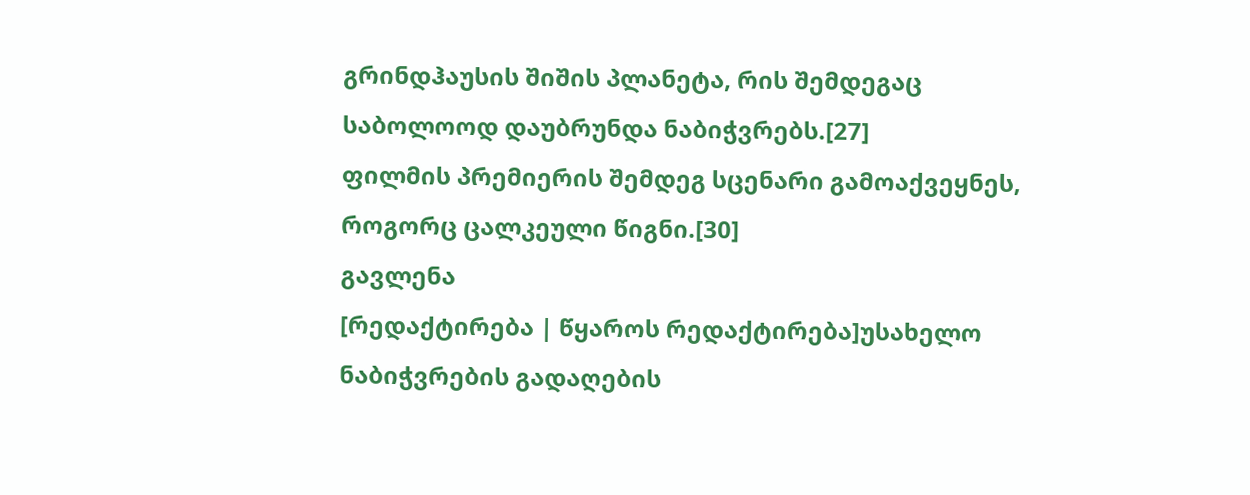გრინდჰაუსის შიშის პლანეტა, რის შემდეგაც საბოლოოდ დაუბრუნდა ნაბიჭვრებს.[27]
ფილმის პრემიერის შემდეგ სცენარი გამოაქვეყნეს, როგორც ცალკეული წიგნი.[30]
გავლენა
[რედაქტირება | წყაროს რედაქტირება]უსახელო ნაბიჭვრების გადაღების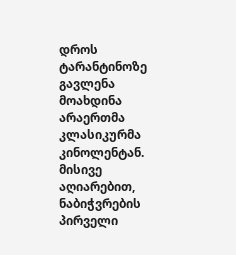დროს ტარანტინოზე გავლენა მოახდინა არაერთმა კლასიკურმა კინოლენტან. მისივე აღიარებით, ნაბიჭვრების პირველი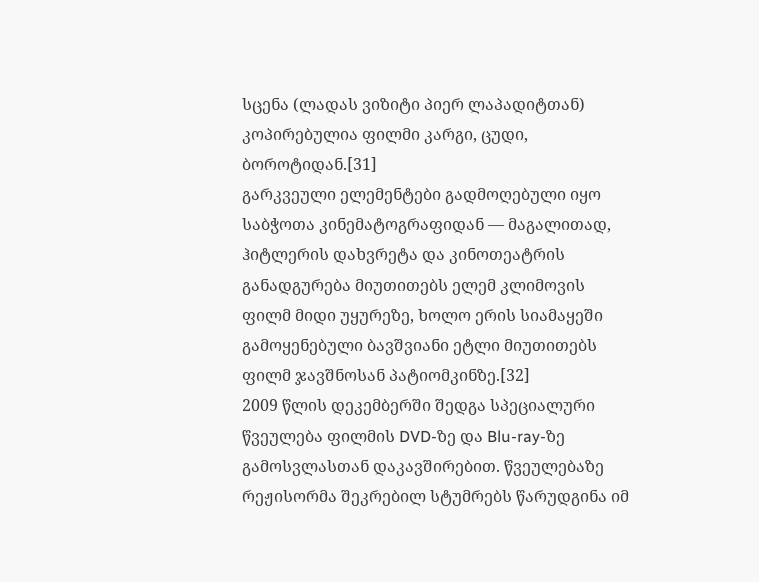სცენა (ლადას ვიზიტი პიერ ლაპადიტთან) კოპირებულია ფილმი კარგი, ცუდი, ბოროტიდან.[31]
გარკვეული ელემენტები გადმოღებული იყო საბჭოთა კინემატოგრაფიდან — მაგალითად, ჰიტლერის დახვრეტა და კინოთეატრის განადგურება მიუთითებს ელემ კლიმოვის ფილმ მიდი უყურეზე, ხოლო ერის სიამაყეში გამოყენებული ბავშვიანი ეტლი მიუთითებს ფილმ ჯავშნოსან პატიომკინზე.[32]
2009 წლის დეკემბერში შედგა სპეციალური წვეულება ფილმის DVD-ზე და Blu-ray-ზე გამოსვლასთან დაკავშირებით. წვეულებაზე რეჟისორმა შეკრებილ სტუმრებს წარუდგინა იმ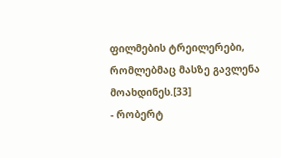ფილმების ტრეილერები, რომლებმაც მასზე გავლენა მოახდინეს.[33]
- რობერტ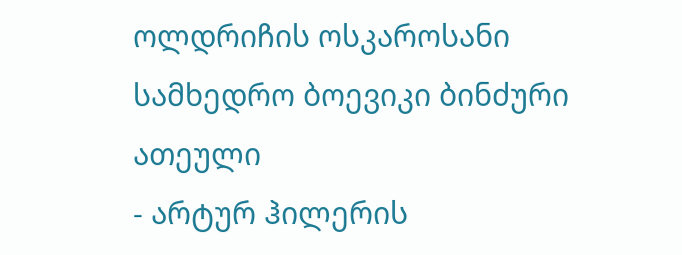ოლდრიჩის ოსკაროსანი სამხედრო ბოევიკი ბინძური ათეული
- არტურ ჰილერის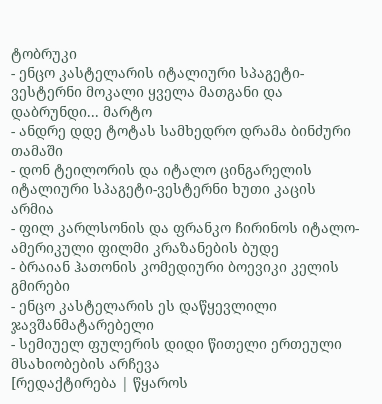ტობრუკი
- ენცო კასტელარის იტალიური სპაგეტი-ვესტერნი მოკალი ყველა მათგანი და დაბრუნდი... მარტო
- ანდრე დდე ტოტას სამხედრო დრამა ბინძური თამაში
- დონ ტეილორის და იტალო ცინგარელის იტალიური სპაგეტი-ვესტერნი ხუთი კაცის არმია
- ფილ კარლსონის და ფრანკო ჩირინოს იტალო-ამერიკული ფილმი კრაზანების ბუდე
- ბრაიან ჰათონის კომედიური ბოევიკი კელის გმირები
- ენცო კასტელარის ეს დაწყევლილი ჯავშანმატარებელი
- სემიუელ ფულერის დიდი წითელი ერთეული
მსახიობების არჩევა
[რედაქტირება | წყაროს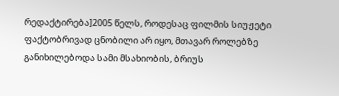რედაქტირება]2005 წელს, როდესაც ფილმის სიუჟეტი ფაქტობრივად ცნობილი არ იყო, მთავარ როლებზე განიხილებოდა სამი მსახიობის, ბრიუს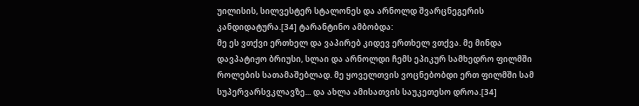უილისის, სილვესტერ სტალონეს და არნოლდ შვარცნეგერის კანდიდატურა.[34] ტარანტინო ამბობდა:
მე ეს ვთქვი ერთხელ და ვაპირებ კიდევ ერთხელ ვთქვა. მე მინდა დავპატიჟო ბრიუსი, სლაი და არნოლდი ჩემს ეპიკურ სამხედრო ფილმში როლების სათამაშებლად. მე ყოველთვის ვოცნებობდი ერთ ფილმში სამ სუპერვარსვკლავზე... და ახლა ამისათვის საუკეთესო დროა.[34]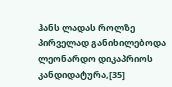ჰანს ლადას როლზე პირველად განიხილებოდა ლეონარდო დიკაპრიოს კანდიდატურა,[35]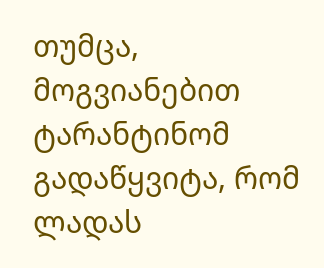თუმცა, მოგვიანებით ტარანტინომ გადაწყვიტა, რომ ლადას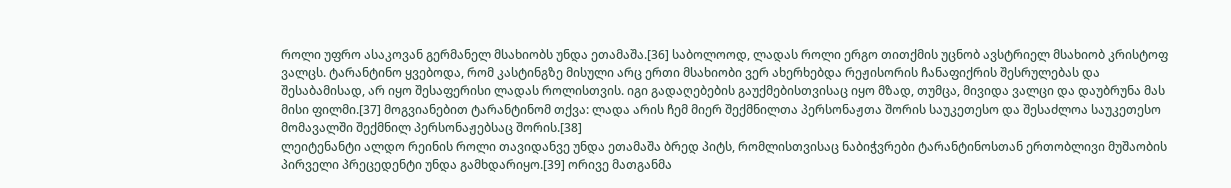როლი უფრო ასაკოვან გერმანელ მსახიობს უნდა ეთამაშა.[36] საბოლოოდ, ლადას როლი ერგო თითქმის უცნობ ავსტრიელ მსახიობ კრისტოფ ვალცს. ტარანტინო ყვებოდა, რომ კასტინგზე მისული არც ერთი მსახიობი ვერ ახერხებდა რეჟისორის ჩანაფიქრის შესრულებას და შესაბამისად, არ იყო შესაფერისი ლადას როლისთვის. იგი გადაღებების გაუქმებისთვისაც იყო მზად, თუმცა, მივიდა ვალცი და დაუბრუნა მას მისი ფილმი.[37] მოგვიანებით ტარანტინომ თქვა: ლადა არის ჩემ მიერ შექმნილთა პერსონაჟთა შორის საუკეთესო და შესაძლოა საუკეთესო მომავალში შექმნილ პერსონაჟებსაც შორის.[38]
ლეიტენანტი ალდო რეინის როლი თავიდანვე უნდა ეთამაშა ბრედ პიტს, რომლისთვისაც ნაბიჭვრები ტარანტინოსთან ერთობლივი მუშაობის პირველი პრეცედენტი უნდა გამხდარიყო.[39] ორივე მათგანმა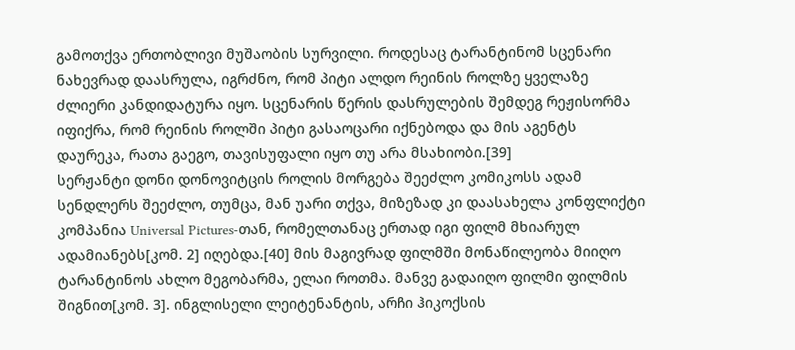გამოთქვა ერთობლივი მუშაობის სურვილი. როდესაც ტარანტინომ სცენარი ნახევრად დაასრულა, იგრძნო, რომ პიტი ალდო რეინის როლზე ყველაზე ძლიერი კანდიდატურა იყო. სცენარის წერის დასრულების შემდეგ რეჟისორმა იფიქრა, რომ რეინის როლში პიტი გასაოცარი იქნებოდა და მის აგენტს დაურეკა, რათა გაეგო, თავისუფალი იყო თუ არა მსახიობი.[39]
სერჟანტი დონი დონოვიტცის როლის მორგება შეეძლო კომიკოსს ადამ სენდლერს შეეძლო, თუმცა, მან უარი თქვა, მიზეზად კი დაასახელა კონფლიქტი კომპანია Universal Pictures-თან, რომელთანაც ერთად იგი ფილმ მხიარულ ადამიანებს[კომ. 2] იღებდა.[40] მის მაგივრად ფილმში მონაწილეობა მიიღო ტარანტინოს ახლო მეგობარმა, ელაი როთმა. მანვე გადაიღო ფილმი ფილმის შიგნით[კომ. 3]. ინგლისელი ლეიტენანტის, არჩი ჰიკოქსის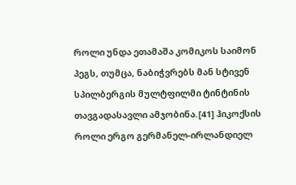როლი უნდა ეთამაშა კომიკოს საიმონ პეგს, თუმცა, ნაბიჭვრებს მან სტივენ სპილბერგის მულტფილმი ტინტინის თავგადასავლი ამჯობინა.[41] ჰიკოქსის როლი ერგო გერმანელ-ირლანდიელ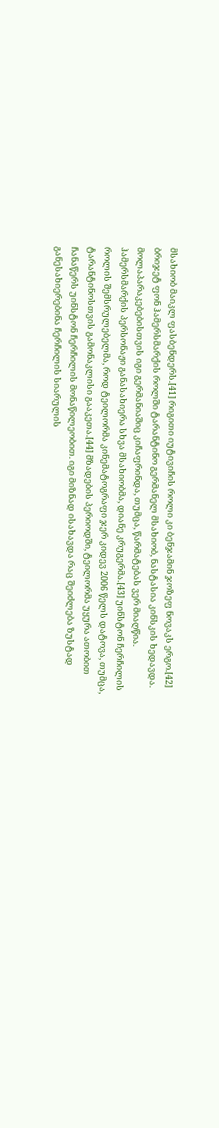მსახიობ მაიკლ ფასბენდერს.[41] რიგითი იუტივიჩის როლი კი ბენჯამინ ჯოზეფ ნოვაკს ერგო.[42]
ბრიჯეტ ფონ ჰამერსმარქის როლში ტარანტინო გერმანელ მსახიობ, ნასტასია კინსკის ხედავდა. მოლაპარაკებებისთვის იგი გერმანიაშიც კიჩაფრინდა, თუმცა, წარმატებას ვერ მიაღწია. ჰამერსმარქის პერსონაჟი განასახიერა სხვა მსახიობმა, დიანე კრუგერმა.[43] უინსტონ ჩერჩილის როლის შემსრულებელმა, როდ ტეილორმა კინემატოგრაფი ჯერ კიდევ 2006 წელს დატოვა, თუმცა, ტარანტინოსთვის გამონაკლისი გააკეთა.[44] მზადების პერიოდში, ტეილორმა უყურა ათობით ჩანაწერს უინსტონ ჩერჩილის მონაწილეობით. იგი მიზნად ისახავდა რაც შეიძლება ზუსტად განესახიერებინა ჩერჩილის სიარულის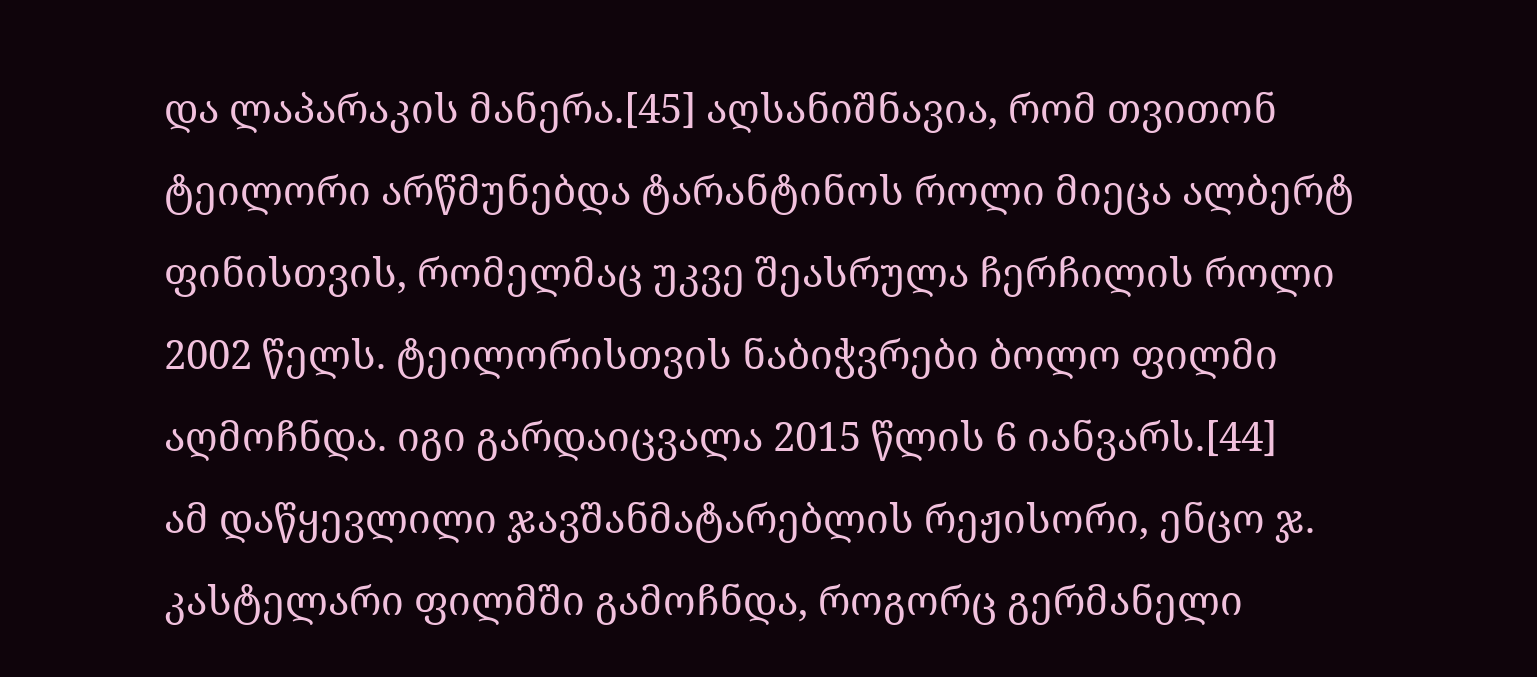და ლაპარაკის მანერა.[45] აღსანიშნავია, რომ თვითონ ტეილორი არწმუნებდა ტარანტინოს როლი მიეცა ალბერტ ფინისთვის, რომელმაც უკვე შეასრულა ჩერჩილის როლი 2002 წელს. ტეილორისთვის ნაბიჭვრები ბოლო ფილმი აღმოჩნდა. იგი გარდაიცვალა 2015 წლის 6 იანვარს.[44]
ამ დაწყევლილი ჯავშანმატარებლის რეჟისორი, ენცო ჯ. კასტელარი ფილმში გამოჩნდა, როგორც გერმანელი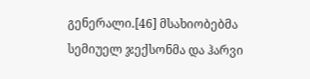გენერალი.[46] მსახიობებმა სემიუელ ჯექსონმა და ჰარვი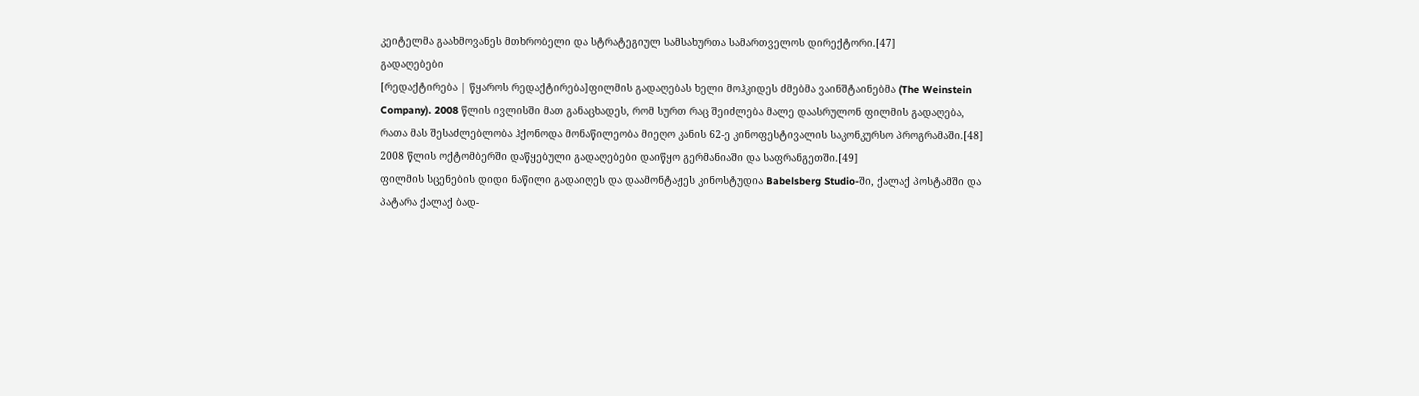კეიტელმა გაახმოვანეს მთხრობელი და სტრატეგიულ სამსახურთა სამართველოს დირექტორი.[47]
გადაღებები
[რედაქტირება | წყაროს რედაქტირება]ფილმის გადაღებას ხელი მოჰკიდეს ძმებმა ვაინშტაინებმა (The Weinstein Company). 2008 წლის ივლისში მათ განაცხადეს, რომ სურთ რაც შეიძლება მალე დაასრულონ ფილმის გადაღება, რათა მას შესაძლებლობა ჰქონოდა მონაწილეობა მიეღო კანის 62-ე კინოფესტივალის საკონკურსო პროგრამაში.[48] 2008 წლის ოქტომბერში დაწყებული გადაღებები დაიწყო გერმანიაში და საფრანგეთში.[49]
ფილმის სცენების დიდი ნაწილი გადაიღეს და დაამონტაჟეს კინოსტუდია Babelsberg Studio-ში, ქალაქ პოსტამში და პატარა ქალაქ ბად-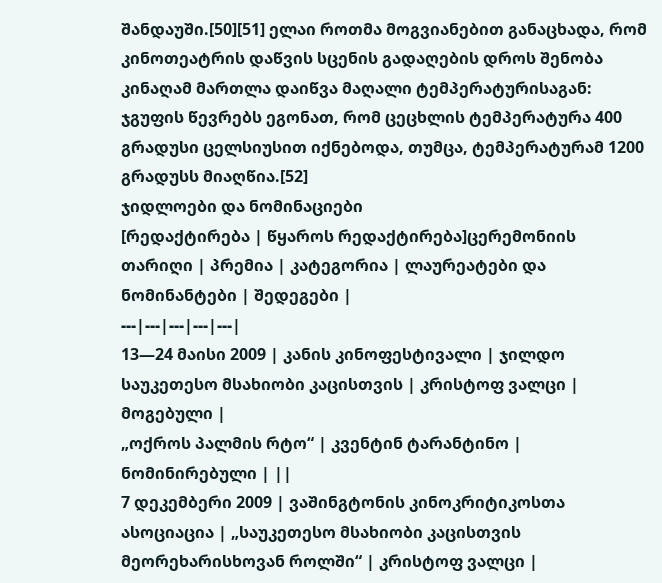შანდაუში.[50][51] ელაი როთმა მოგვიანებით განაცხადა, რომ კინოთეატრის დაწვის სცენის გადაღების დროს შენობა კინაღამ მართლა დაიწვა მაღალი ტემპერატურისაგან: ჯგუფის წევრებს ეგონათ, რომ ცეცხლის ტემპერატურა 400 გრადუსი ცელსიუსით იქნებოდა, თუმცა, ტემპერატურამ 1200 გრადუსს მიაღწია.[52]
ჯიდლოები და ნომინაციები
[რედაქტირება | წყაროს რედაქტირება]ცერემონიის თარიღი | პრემია | კატეგორია | ლაურეატები და ნომინანტები | შედეგები |
---|---|---|---|---|
13—24 მაისი 2009 | კანის კინოფესტივალი | ჯილდო საუკეთესო მსახიობი კაცისთვის | კრისტოფ ვალცი | მოგებული |
„ოქროს პალმის რტო“ | კვენტინ ტარანტინო | ნომინირებული | ||
7 დეკემბერი 2009 | ვაშინგტონის კინოკრიტიკოსთა ასოციაცია | „საუკეთესო მსახიობი კაცისთვის მეორეხარისხოვან როლში“ | კრისტოფ ვალცი |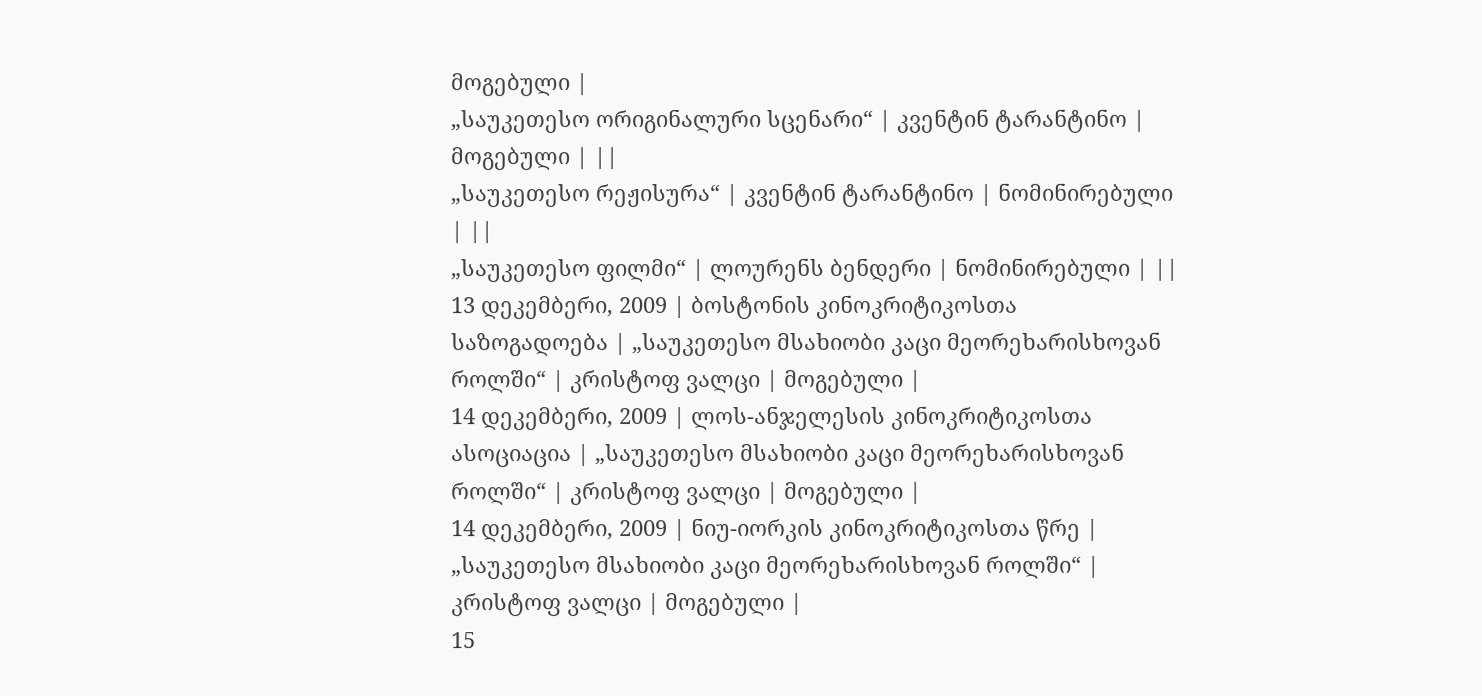მოგებული |
„საუკეთესო ორიგინალური სცენარი“ | კვენტინ ტარანტინო | მოგებული | ||
„საუკეთესო რეჟისურა“ | კვენტინ ტარანტინო | ნომინირებული | ||
„საუკეთესო ფილმი“ | ლოურენს ბენდერი | ნომინირებული | ||
13 დეკემბერი, 2009 | ბოსტონის კინოკრიტიკოსთა საზოგადოება | „საუკეთესო მსახიობი კაცი მეორეხარისხოვან როლში“ | კრისტოფ ვალცი | მოგებული |
14 დეკემბერი, 2009 | ლოს-ანჯელესის კინოკრიტიკოსთა ასოციაცია | „საუკეთესო მსახიობი კაცი მეორეხარისხოვან როლში“ | კრისტოფ ვალცი | მოგებული |
14 დეკემბერი, 2009 | ნიუ-იორკის კინოკრიტიკოსთა წრე | „საუკეთესო მსახიობი კაცი მეორეხარისხოვან როლში“ | კრისტოფ ვალცი | მოგებული |
15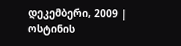დეკემბერი, 2009 | ოსტინის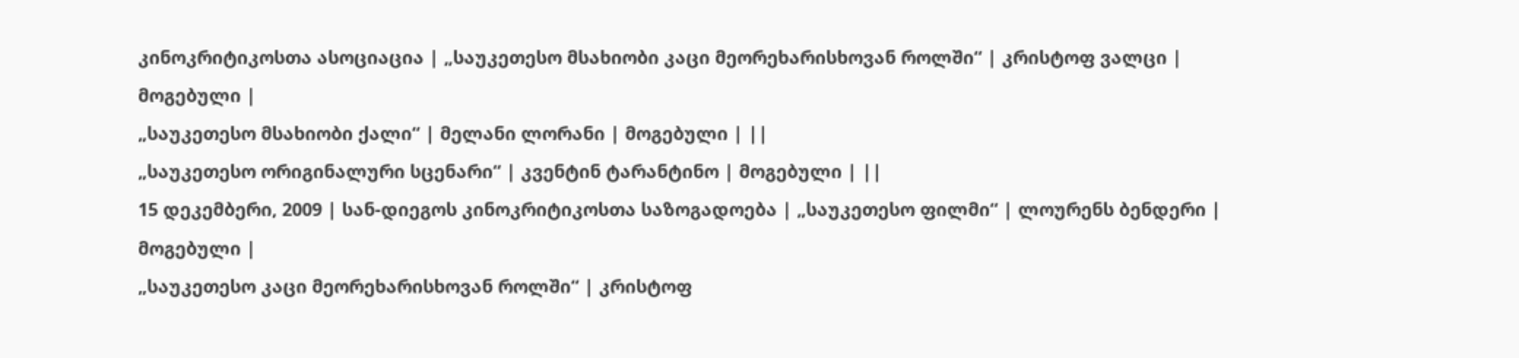კინოკრიტიკოსთა ასოციაცია | „საუკეთესო მსახიობი კაცი მეორეხარისხოვან როლში“ | კრისტოფ ვალცი | მოგებული |
„საუკეთესო მსახიობი ქალი“ | მელანი ლორანი | მოგებული | ||
„საუკეთესო ორიგინალური სცენარი“ | კვენტინ ტარანტინო | მოგებული | ||
15 დეკემბერი, 2009 | სან-დიეგოს კინოკრიტიკოსთა საზოგადოება | „საუკეთესო ფილმი“ | ლოურენს ბენდერი | მოგებული |
„საუკეთესო კაცი მეორეხარისხოვან როლში“ | კრისტოფ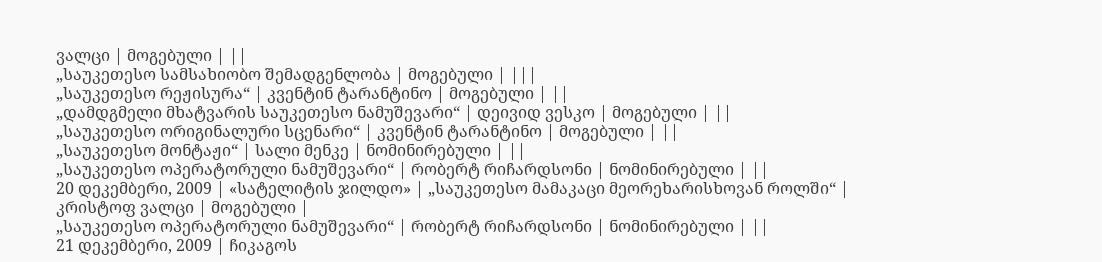ვალცი | მოგებული | ||
„საუკეთესო სამსახიობო შემადგენლობა | მოგებული | |||
„საუკეთესო რეჟისურა“ | კვენტინ ტარანტინო | მოგებული | ||
„დამდგმელი მხატვარის საუკეთესო ნამუშევარი“ | დეივიდ ვესკო | მოგებული | ||
„საუკეთესო ორიგინალური სცენარი“ | კვენტინ ტარანტინო | მოგებული | ||
„საუკეთესო მონტაჟი“ | სალი მენკე | ნომინირებული | ||
„საუკეთესო ოპერატორული ნამუშევარი“ | რობერტ რიჩარდსონი | ნომინირებული | ||
20 დეკემბერი, 2009 | «სატელიტის ჯილდო» | „საუკეთესო მამაკაცი მეორეხარისხოვან როლში“ | კრისტოფ ვალცი | მოგებული |
„საუკეთესო ოპერატორული ნამუშევარი“ | რობერტ რიჩარდსონი | ნომინირებული | ||
21 დეკემბერი, 2009 | ჩიკაგოს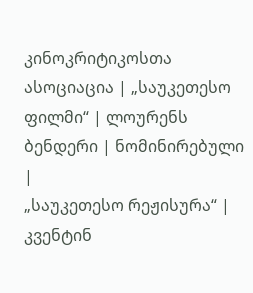კინოკრიტიკოსთა ასოციაცია | „საუკეთესო ფილმი“ | ლოურენს ბენდერი | ნომინირებული |
„საუკეთესო რეჟისურა“ | კვენტინ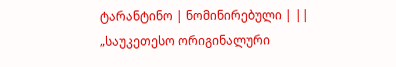ტარანტინო | ნომინირებული | ||
„საუკეთესო ორიგინალური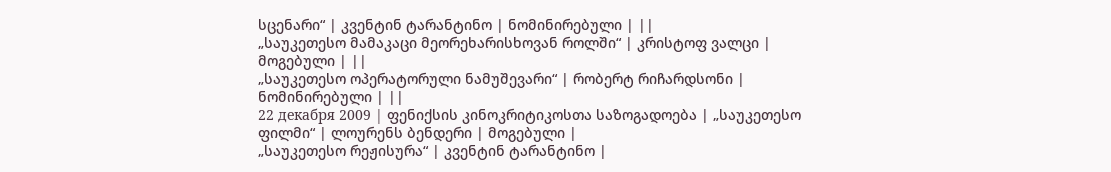სცენარი“ | კვენტინ ტარანტინო | ნომინირებული | ||
„საუკეთესო მამაკაცი მეორეხარისხოვან როლში“ | კრისტოფ ვალცი | მოგებული | ||
„საუკეთესო ოპერატორული ნამუშევარი“ | რობერტ რიჩარდსონი | ნომინირებული | ||
22 декабря 2009 | ფენიქსის კინოკრიტიკოსთა საზოგადოება | „საუკეთესო ფილმი“ | ლოურენს ბენდერი | მოგებული |
„საუკეთესო რეჟისურა“ | კვენტინ ტარანტინო |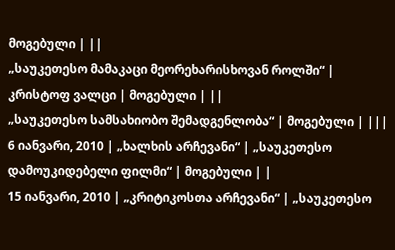მოგებული | ||
„საუკეთესო მამაკაცი მეორეხარისხოვან როლში“ | კრისტოფ ვალცი | მოგებული | ||
„საუკეთესო სამსახიობო შემადგენლობა“ | მოგებული | |||
6 იანვარი, 2010 | „ხალხის არჩევანი“ | „საუკეთესო დამოუკიდებელი ფილმი“ | მოგებული | |
15 იანვარი, 2010 | „კრიტიკოსთა არჩევანი“ | „საუკეთესო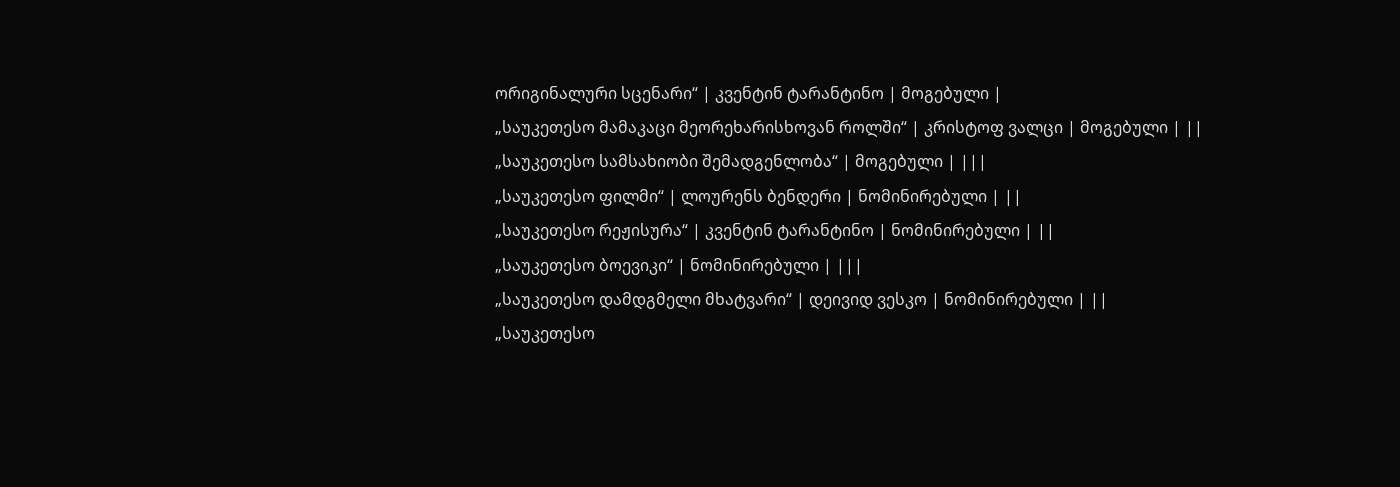ორიგინალური სცენარი“ | კვენტინ ტარანტინო | მოგებული |
„საუკეთესო მამაკაცი მეორეხარისხოვან როლში“ | კრისტოფ ვალცი | მოგებული | ||
„საუკეთესო სამსახიობი შემადგენლობა“ | მოგებული | |||
„საუკეთესო ფილმი“ | ლოურენს ბენდერი | ნომინირებული | ||
„საუკეთესო რეჟისურა“ | კვენტინ ტარანტინო | ნომინირებული | ||
„საუკეთესო ბოევიკი“ | ნომინირებული | |||
„საუკეთესო დამდგმელი მხატვარი“ | დეივიდ ვესკო | ნომინირებული | ||
„საუკეთესო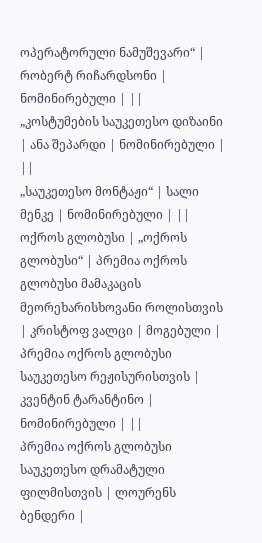ოპერატორული ნამუშევარი“ | რობერტ რიჩარდსონი | ნომინირებული | ||
„კოსტუმების საუკეთესო დიზაინი | ანა შეპარდი | ნომინირებული | ||
„საუკეთესო მონტაჟი“ | სალი მენკე | ნომინირებული | ||
ოქროს გლობუსი | „ოქროს გლობუსი“ | პრემია ოქროს გლობუსი მამაკაცის მეორეხარისხოვანი როლისთვის | კრისტოფ ვალცი | მოგებული |
პრემია ოქროს გლობუსი საუკეთესო რეჟისურისთვის | კვენტინ ტარანტინო | ნომინირებული | ||
პრემია ოქროს გლობუსი საუკეთესო დრამატული ფილმისთვის | ლოურენს ბენდერი |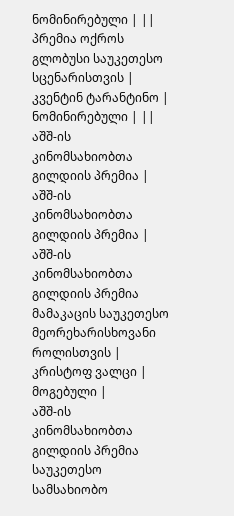ნომინირებული | ||
პრემია ოქროს გლობუსი საუკეთესო სცენარისთვის | კვენტინ ტარანტინო | ნომინირებული | ||
აშშ-ის კინომსახიობთა გილდიის პრემია | აშშ-ის კინომსახიობთა გილდიის პრემია | აშშ-ის კინომსახიობთა გილდიის პრემია მამაკაცის საუკეთესო მეორეხარისხოვანი როლისთვის | კრისტოფ ვალცი | მოგებული |
აშშ-ის კინომსახიობთა გილდიის პრემია საუკეთესო სამსახიობო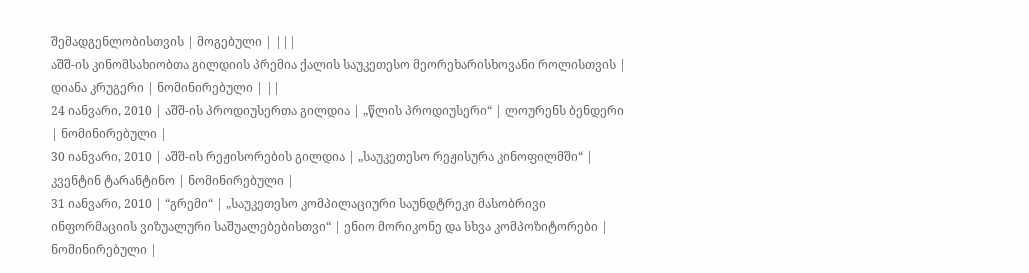შემადგენლობისთვის | მოგებული | |||
აშშ-ის კინომსახიობთა გილდიის პრემია ქალის საუკეთესო მეორეხარისხოვანი როლისთვის | დიანა კრუგერი | ნომინირებული | ||
24 იანვარი, 2010 | აშშ-ის პროდიუსერთა გილდია | „წლის პროდიუსერი“ | ლოურენს ბენდერი | ნომინირებული |
30 იანვარი, 2010 | აშშ-ის რეჟისორების გილდია | „საუკეთესო რეჟისურა კინოფილმში“ | კვენტინ ტარანტინო | ნომინირებული |
31 იანვარი, 2010 | “გრემი“ | „საუკეთესო კომპილაციური საუნდტრეკი მასობრივი ინფორმაციის ვიზუალური საშუალებებისთვი“ | ენიო მორიკონე და სხვა კომპოზიტორები | ნომინირებული |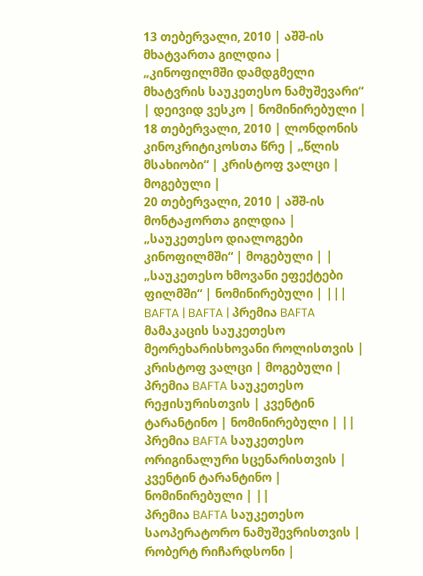13 თებერვალი, 2010 | აშშ-ის მხატვართა გილდია | „კინოფილმში დამდგმელი მხატვრის საუკეთესო ნამუშევარი“ | დეივიდ ვესკო | ნომინირებული |
18 თებერვალი, 2010 | ლონდონის კინოკრიტიკოსთა წრე | „წლის მსახიობი“ | კრისტოფ ვალცი | მოგებული |
20 თებერვალი, 2010 | აშშ-ის მონტაჟორთა გილდია | „საუკეთესო დიალოგები კინოფილმში“ | მოგებული | |
„საუკეთესო ხმოვანი ეფექტები ფილმში“ | ნომინირებული | |||
BAFTA | BAFTA | პრემია BAFTA მამაკაცის საუკეთესო მეორეხარისხოვანი როლისთვის | კრისტოფ ვალცი | მოგებული |
პრემია BAFTA საუკეთესო რეჟისურისთვის | კვენტინ ტარანტინო | ნომინირებული | ||
პრემია BAFTA საუკეთესო ორიგინალური სცენარისთვის | კვენტინ ტარანტინო | ნომინირებული | ||
პრემია BAFTA საუკეთესო საოპერატორო ნამუშევრისთვის | რობერტ რიჩარდსონი |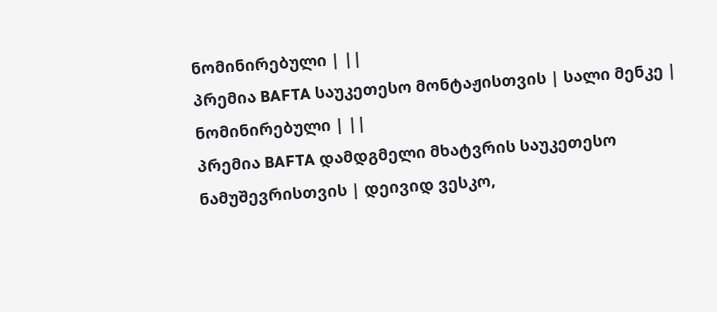ნომინირებული | ||
პრემია BAFTA საუკეთესო მონტაჟისთვის | სალი მენკე | ნომინირებული | ||
პრემია BAFTA დამდგმელი მხატვრის საუკეთესო ნამუშევრისთვის | დეივიდ ვესკო,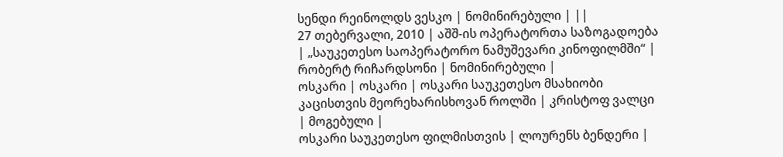სენდი რეინოლდს ვესკო | ნომინირებული | ||
27 თებერვალი, 2010 | აშშ-ის ოპერატორთა საზოგადოება | „საუკეთესო საოპერატორო ნამუშევარი კინოფილმში“ | რობერტ რიჩარდსონი | ნომინირებული |
ოსკარი | ოსკარი | ოსკარი საუკეთესო მსახიობი კაცისთვის მეორეხარისხოვან როლში | კრისტოფ ვალცი | მოგებული |
ოსკარი საუკეთესო ფილმისთვის | ლოურენს ბენდერი |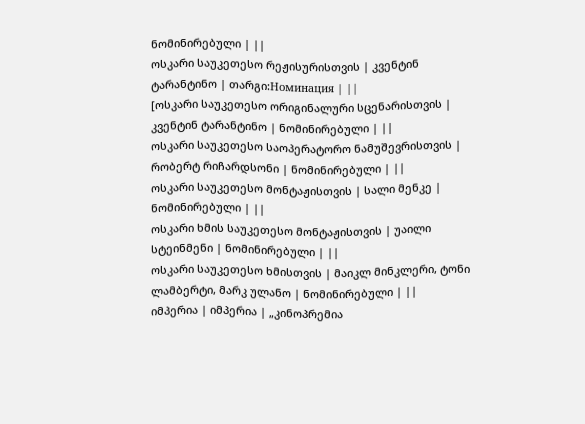ნომინირებული | ||
ოსკარი საუკეთესო რეჟისურისთვის | კვენტინ ტარანტინო | თარგი:Номинация | ||
[ოსკარი საუკეთესო ორიგინალური სცენარისთვის | კვენტინ ტარანტინო | ნომინირებული | ||
ოსკარი საუკეთესო საოპერატორო ნამუშევრისთვის | რობერტ რიჩარდსონი | ნომინირებული | ||
ოსკარი საუკეთესო მონტაჟისთვის | სალი მენკე | ნომინირებული | ||
ოსკარი ხმის საუკეთესო მონტაჟისთვის | უაილი სტეინმენი | ნომინირებული | ||
ოსკარი საუკეთესო ხმისთვის | მაიკლ მინკლერი, ტონი ლამბერტი, მარკ ულანო | ნომინირებული | ||
იმპერია | იმპერია | „კინოპრემია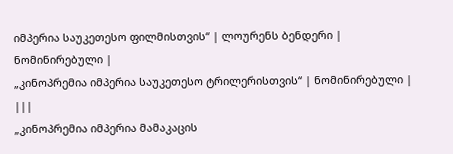იმპერია საუკეთესო ფილმისთვის“ | ლოურენს ბენდერი | ნომინირებული |
„კინოპრემია იმპერია საუკეთესო ტრილერისთვის“ | ნომინირებული | |||
„კინოპრემია იმპერია მამაკაცის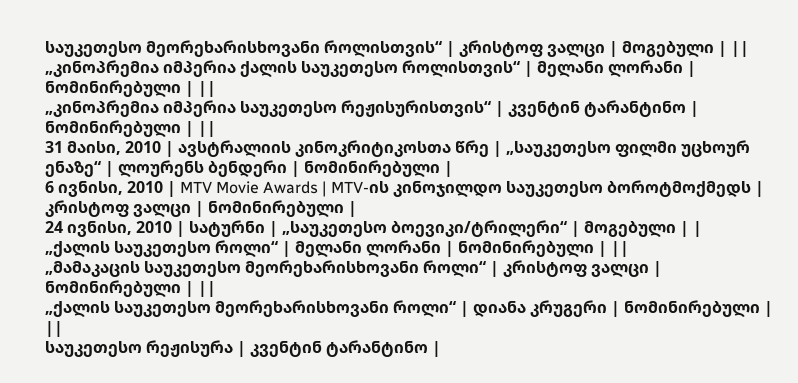საუკეთესო მეორეხარისხოვანი როლისთვის“ | კრისტოფ ვალცი | მოგებული | ||
„კინოპრემია იმპერია ქალის საუკეთესო როლისთვის“ | მელანი ლორანი | ნომინირებული | ||
„კინოპრემია იმპერია საუკეთესო რეჟისურისთვის“ | კვენტინ ტარანტინო | ნომინირებული | ||
31 მაისი, 2010 | ავსტრალიის კინოკრიტიკოსთა წრე | „საუკეთესო ფილმი უცხოურ ენაზე“ | ლოურენს ბენდერი | ნომინირებული |
6 ივნისი, 2010 | MTV Movie Awards | MTV-ის კინოჯილდო საუკეთესო ბოროტმოქმედს | კრისტოფ ვალცი | ნომინირებული |
24 ივნისი, 2010 | სატურნი | „საუკეთესო ბოევიკი/ტრილერი“ | მოგებული | |
„ქალის საუკეთესო როლი“ | მელანი ლორანი | ნომინირებული | ||
„მამაკაცის საუკეთესო მეორეხარისხოვანი როლი“ | კრისტოფ ვალცი | ნომინირებული | ||
„ქალის საუკეთესო მეორეხარისხოვანი როლი“ | დიანა კრუგერი | ნომინირებული | ||
საუკეთესო რეჟისურა | კვენტინ ტარანტინო |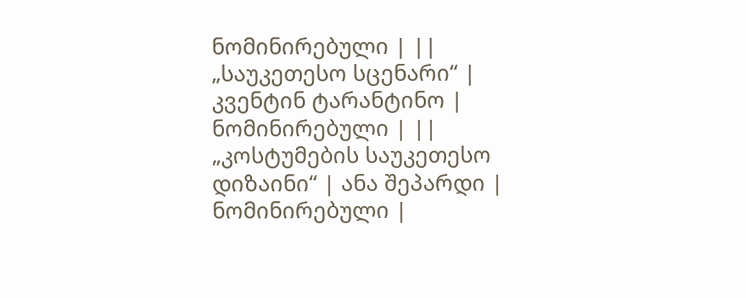ნომინირებული | ||
„საუკეთესო სცენარი“ | კვენტინ ტარანტინო | ნომინირებული | ||
„კოსტუმების საუკეთესო დიზაინი“ | ანა შეპარდი | ნომინირებული |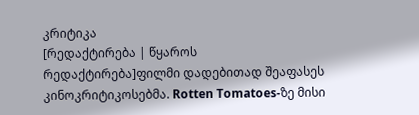კრიტიკა
[რედაქტირება | წყაროს რედაქტირება]ფილმი დადებითად შეაფასეს კინოკრიტიკოსებმა. Rotten Tomatoes-ზე მისი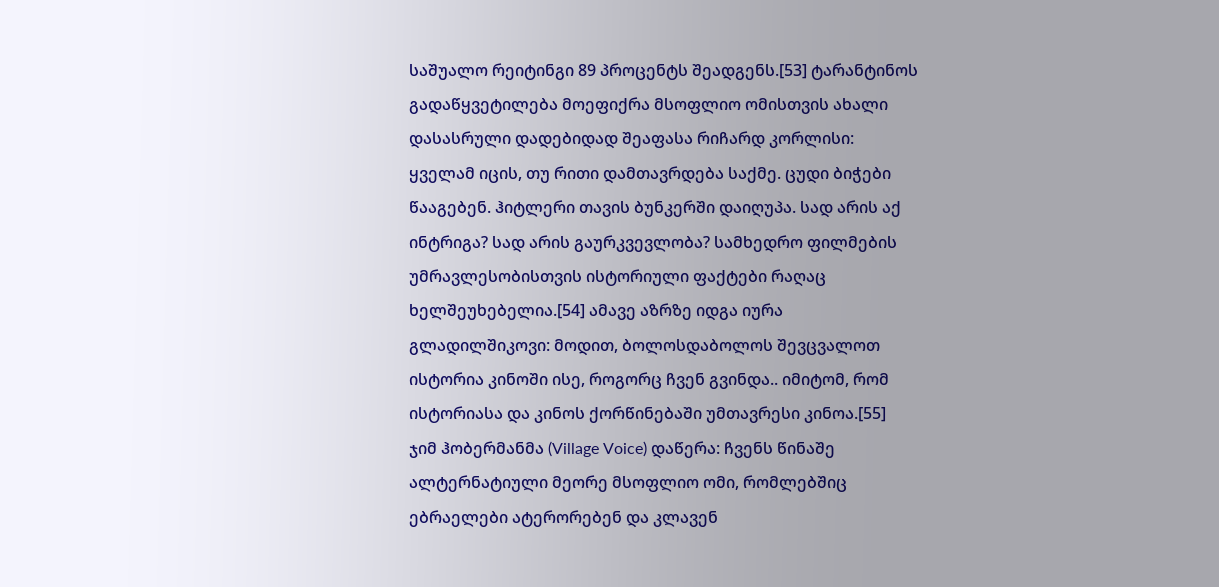საშუალო რეიტინგი 89 პროცენტს შეადგენს.[53] ტარანტინოს გადაწყვეტილება მოეფიქრა მსოფლიო ომისთვის ახალი დასასრული დადებიდად შეაფასა რიჩარდ კორლისი: ყველამ იცის, თუ რითი დამთავრდება საქმე. ცუდი ბიჭები წააგებენ. ჰიტლერი თავის ბუნკერში დაიღუპა. სად არის აქ ინტრიგა? სად არის გაურკვევლობა? სამხედრო ფილმების უმრავლესობისთვის ისტორიული ფაქტები რაღაც ხელშეუხებელია.[54] ამავე აზრზე იდგა იურა გლადილშიკოვი: მოდით, ბოლოსდაბოლოს შევცვალოთ ისტორია კინოში ისე, როგორც ჩვენ გვინდა.. იმიტომ, რომ ისტორიასა და კინოს ქორწინებაში უმთავრესი კინოა.[55]
ჯიმ ჰობერმანმა (Village Voice) დაწერა: ჩვენს წინაშე ალტერნატიული მეორე მსოფლიო ომი, რომლებშიც ებრაელები ატერორებენ და კლავენ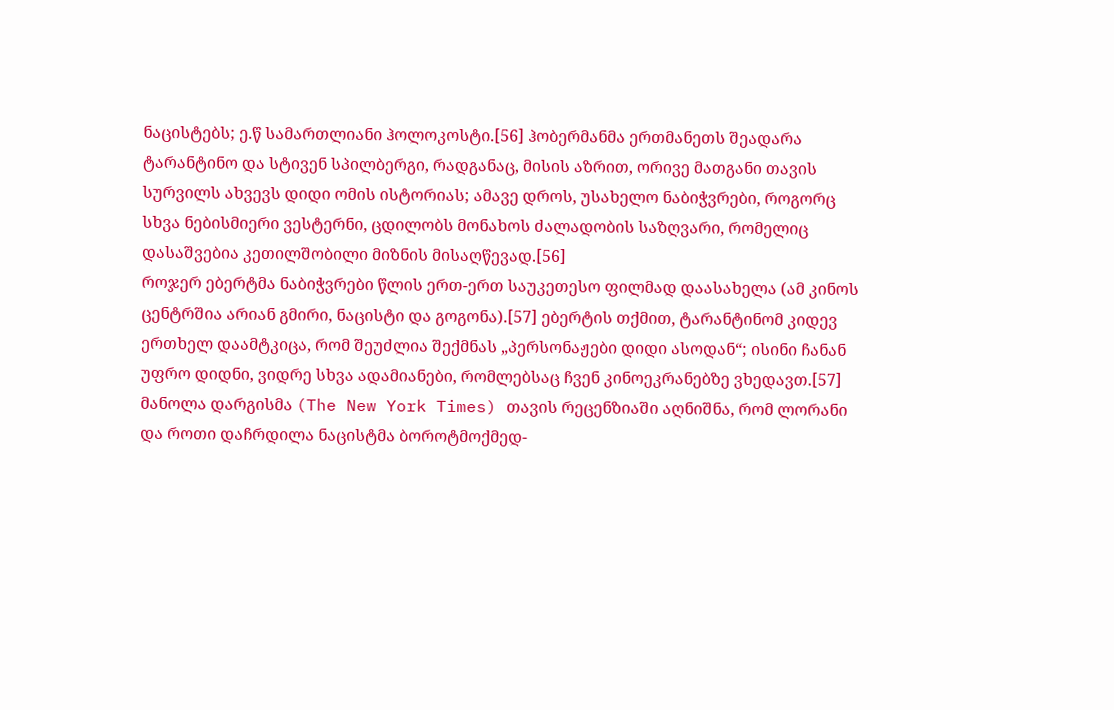ნაცისტებს; ე.წ სამართლიანი ჰოლოკოსტი.[56] ჰობერმანმა ერთმანეთს შეადარა ტარანტინო და სტივენ სპილბერგი, რადგანაც, მისის აზრით, ორივე მათგანი თავის სურვილს ახვევს დიდი ომის ისტორიას; ამავე დროს, უსახელო ნაბიჭვრები, როგორც სხვა ნებისმიერი ვესტერნი, ცდილობს მონახოს ძალადობის საზღვარი, რომელიც დასაშვებია კეთილშობილი მიზნის მისაღწევად.[56]
როჯერ ებერტმა ნაბიჭვრები წლის ერთ-ერთ საუკეთესო ფილმად დაასახელა (ამ კინოს ცენტრშია არიან გმირი, ნაცისტი და გოგონა).[57] ებერტის თქმით, ტარანტინომ კიდევ ერთხელ დაამტკიცა, რომ შეუძლია შექმნას „პერსონაჟები დიდი ასოდან“; ისინი ჩანან უფრო დიდნი, ვიდრე სხვა ადამიანები, რომლებსაც ჩვენ კინოეკრანებზე ვხედავთ.[57]
მანოლა დარგისმა (The New York Times) თავის რეცენზიაში აღნიშნა, რომ ლორანი და როთი დაჩრდილა ნაცისტმა ბოროტმოქმედ-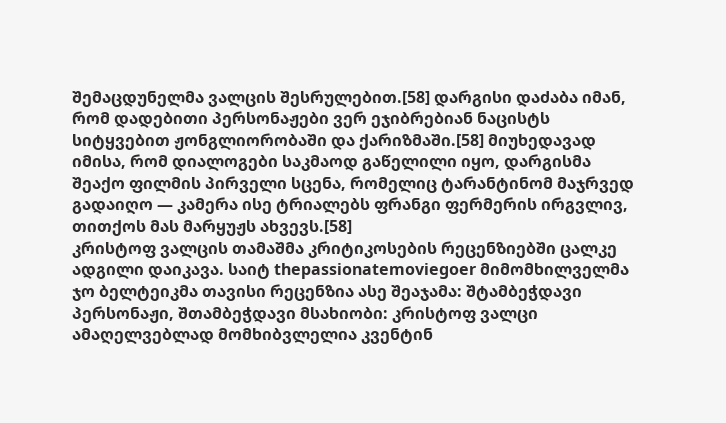შემაცდუნელმა ვალცის შესრულებით.[58] დარგისი დაძაბა იმან, რომ დადებითი პერსონაჟები ვერ ეჯიბრებიან ნაცისტს სიტყვებით ჟონგლიორობაში და ქარიზმაში.[58] მიუხედავად იმისა, რომ დიალოგები საკმაოდ გაწელილი იყო, დარგისმა შეაქო ფილმის პირველი სცენა, რომელიც ტარანტინომ მაჯრვედ გადაიღო — კამერა ისე ტრიალებს ფრანგი ფერმერის ირგვლივ, თითქოს მას მარყუჟს ახვევს.[58]
კრისტოფ ვალცის თამაშმა კრიტიკოსების რეცენზიებში ცალკე ადგილი დაიკავა. საიტ thepassionatemoviegoer მიმომხილველმა ჯო ბელტეიკმა თავისი რეცენზია ასე შეაჯამა: შტამბეჭდავი პერსონაჟი, შთამბეჭდავი მსახიობი: კრისტოფ ვალცი ამაღელვებლად მომხიბვლელია კვენტინ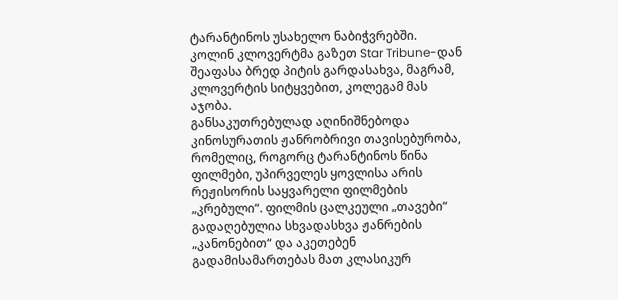ტარანტინოს უსახელო ნაბიჭვრებში. კოლინ კლოვერტმა გაზეთ Star Tribune-დან შეაფასა ბრედ პიტის გარდასახვა, მაგრამ, კლოვერტის სიტყვებით, კოლეგამ მას აჯობა.
განსაკუთრებულად აღინიშნებოდა კინოსურათის ჟანრობრივი თავისებურობა, რომელიც, როგორც ტარანტინოს წინა ფილმები, უპირველეს ყოვლისა არის რეჟისორის საყვარელი ფილმების „კრებული“. ფილმის ცალკეული „თავები“ გადაღებულია სხვადასხვა ჟანრების „კანონებით“ და აკეთებენ გადამისამართებას მათ კლასიკურ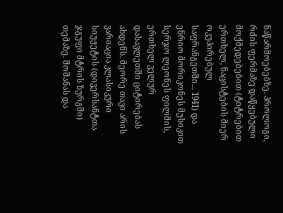ნაწარმოებებზე. პროლოგი, რძის ფერმაზე დაწყებული მოქმედებებით (ტიტრებით ერთხელ, ნაცისტების მიერ ოკუპირებულ საფრანგეთში... 1941) და ენრიო მორიკონეს მუსიკით სერჯო ლეონეს ფილმის, ერთხელ ველურ დასავლეთში ციტირებას ახდენს. მეორე თავი არის ვარიაცია კლასიკური სიუჟეტის (დივერსანტთა ჯგუფი მტრის ზურგში) თემაზე. შოშანას და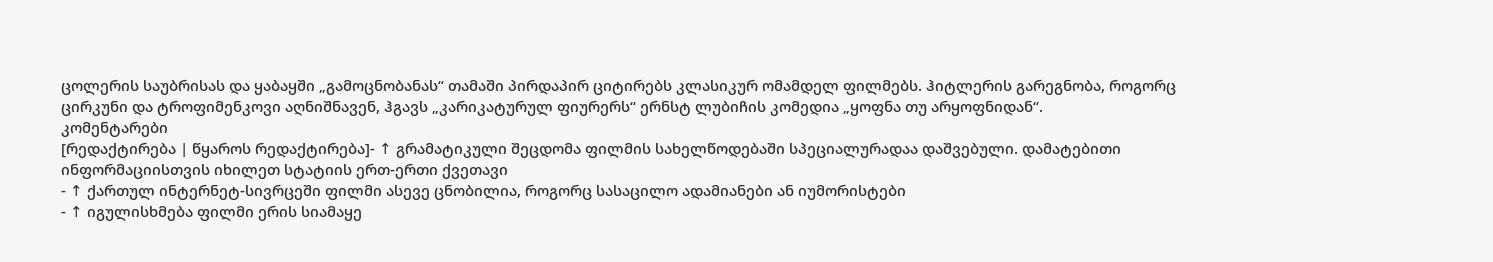ცოლერის საუბრისას და ყაბაყში „გამოცნობანას“ თამაში პირდაპირ ციტირებს კლასიკურ ომამდელ ფილმებს. ჰიტლერის გარეგნობა, როგორც ცირკუნი და ტროფიმენკოვი აღნიშნავენ, ჰგავს „კარიკატურულ ფიურერს“ ერნსტ ლუბიჩის კომედია „ყოფნა თუ არყოფნიდან“.
კომენტარები
[რედაქტირება | წყაროს რედაქტირება]- ↑ გრამატიკული შეცდომა ფილმის სახელწოდებაში სპეციალურადაა დაშვებული. დამატებითი ინფორმაციისთვის იხილეთ სტატიის ერთ-ერთი ქვეთავი
- ↑ ქართულ ინტერნეტ-სივრცეში ფილმი ასევე ცნობილია, როგორც სასაცილო ადამიანები ან იუმორისტები
- ↑ იგულისხმება ფილმი ერის სიამაყე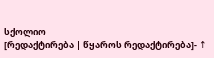სქოლიო
[რედაქტირება | წყაროს რედაქტირება]- ↑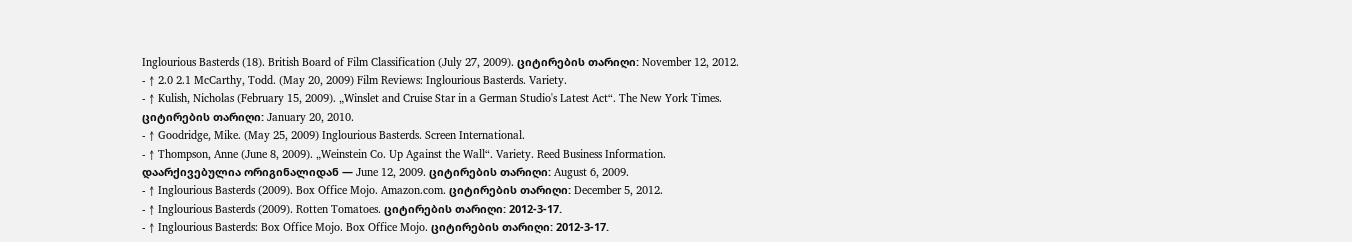Inglourious Basterds (18). British Board of Film Classification (July 27, 2009). ციტირების თარიღი: November 12, 2012.
- ↑ 2.0 2.1 McCarthy, Todd. (May 20, 2009) Film Reviews: Inglourious Basterds. Variety.
- ↑ Kulish, Nicholas (February 15, 2009). „Winslet and Cruise Star in a German Studio's Latest Act“. The New York Times. ციტირების თარიღი: January 20, 2010.
- ↑ Goodridge, Mike. (May 25, 2009) Inglourious Basterds. Screen International.
- ↑ Thompson, Anne (June 8, 2009). „Weinstein Co. Up Against the Wall“. Variety. Reed Business Information. დაარქივებულია ორიგინალიდან — June 12, 2009. ციტირების თარიღი: August 6, 2009.
- ↑ Inglourious Basterds (2009). Box Office Mojo. Amazon.com. ციტირების თარიღი: December 5, 2012.
- ↑ Inglourious Basterds (2009). Rotten Tomatoes. ციტირების თარიღი: 2012-3-17.
- ↑ Inglourious Basterds: Box Office Mojo. Box Office Mojo. ციტირების თარიღი: 2012-3-17.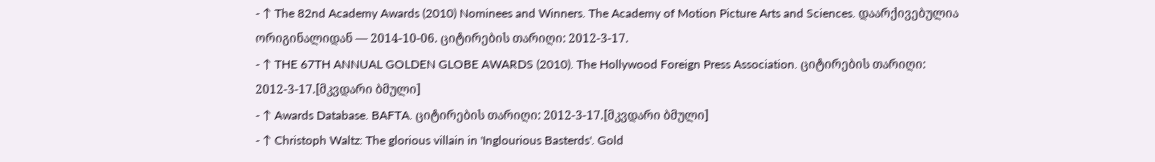- ↑ The 82nd Academy Awards (2010) Nominees and Winners. The Academy of Motion Picture Arts and Sciences. დაარქივებულია ორიგინალიდან — 2014-10-06. ციტირების თარიღი: 2012-3-17.
- ↑ THE 67TH ANNUAL GOLDEN GLOBE AWARDS (2010). The Hollywood Foreign Press Association. ციტირების თარიღი: 2012-3-17.[მკვდარი ბმული]
- ↑ Awards Database. BAFTA. ციტირების თარიღი: 2012-3-17.[მკვდარი ბმული]
- ↑ Christoph Waltz: The glorious villain in 'Inglourious Basterds'. Gold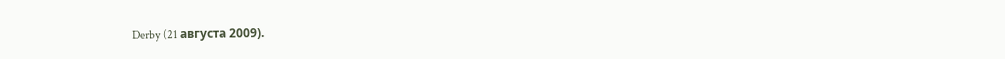Derby (21 августа 2009).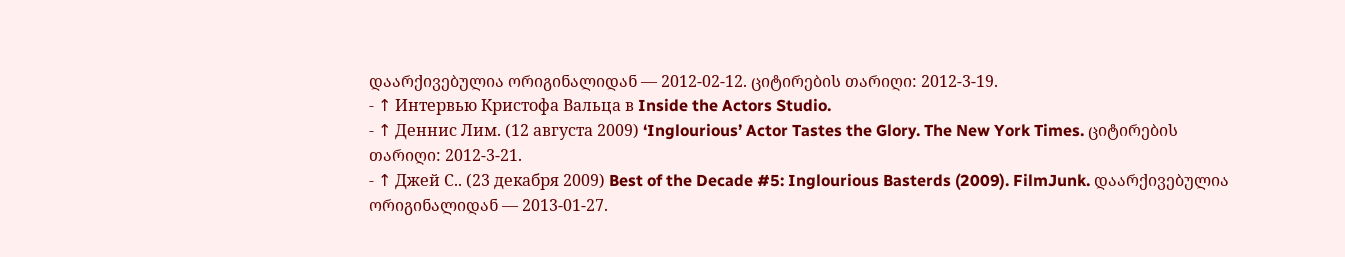დაარქივებულია ორიგინალიდან — 2012-02-12. ციტირების თარიღი: 2012-3-19.
- ↑ Интервью Кристофа Вальца в Inside the Actors Studio.
- ↑ Деннис Лим. (12 августа 2009) ‘Inglourious’ Actor Tastes the Glory. The New York Times. ციტირების თარიღი: 2012-3-21.
- ↑ Джей С.. (23 декабря 2009) Best of the Decade #5: Inglourious Basterds (2009). FilmJunk. დაარქივებულია ორიგინალიდან — 2013-01-27.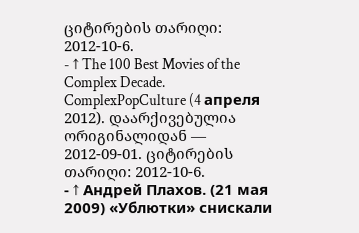ციტირების თარიღი: 2012-10-6.
- ↑ The 100 Best Movies of the Complex Decade. ComplexPopCulture (4 апреля 2012). დაარქივებულია ორიგინალიდან — 2012-09-01. ციტირების თარიღი: 2012-10-6.
- ↑ Андрей Плахов. (21 мая 2009) «Ублютки» снискали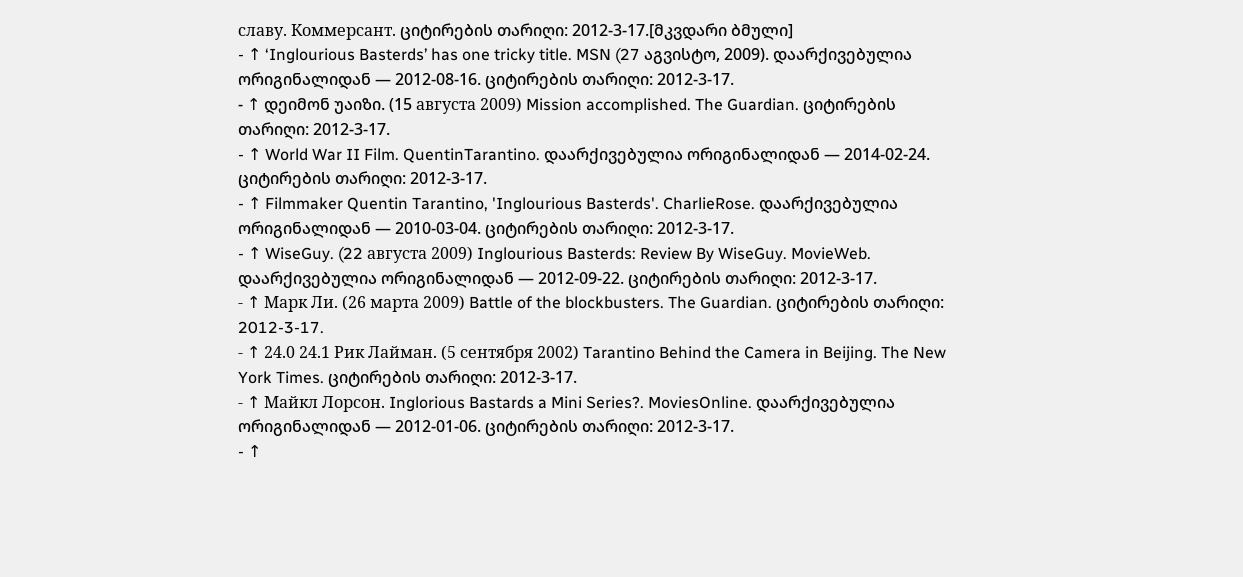славу. Коммерсант. ციტირების თარიღი: 2012-3-17.[მკვდარი ბმული]
- ↑ ‘Inglourious Basterds’ has one tricky title. MSN (27 აგვისტო, 2009). დაარქივებულია ორიგინალიდან — 2012-08-16. ციტირების თარიღი: 2012-3-17.
- ↑ დეიმონ უაიზი. (15 августа 2009) Mission accomplished. The Guardian. ციტირების თარიღი: 2012-3-17.
- ↑ World War II Film. QuentinTarantino. დაარქივებულია ორიგინალიდან — 2014-02-24. ციტირების თარიღი: 2012-3-17.
- ↑ Filmmaker Quentin Tarantino, 'Inglourious Basterds'. CharlieRose. დაარქივებულია ორიგინალიდან — 2010-03-04. ციტირების თარიღი: 2012-3-17.
- ↑ WiseGuy. (22 августа 2009) Inglourious Basterds: Review By WiseGuy. MovieWeb. დაარქივებულია ორიგინალიდან — 2012-09-22. ციტირების თარიღი: 2012-3-17.
- ↑ Марк Ли. (26 марта 2009) Battle of the blockbusters. The Guardian. ციტირების თარიღი: 2012-3-17.
- ↑ 24.0 24.1 Рик Лайман. (5 сентября 2002) Tarantino Behind the Camera in Beijing. The New York Times. ციტირების თარიღი: 2012-3-17.
- ↑ Майкл Лорсон. Inglorious Bastards a Mini Series?. MoviesOnline. დაარქივებულია ორიგინალიდან — 2012-01-06. ციტირების თარიღი: 2012-3-17.
- ↑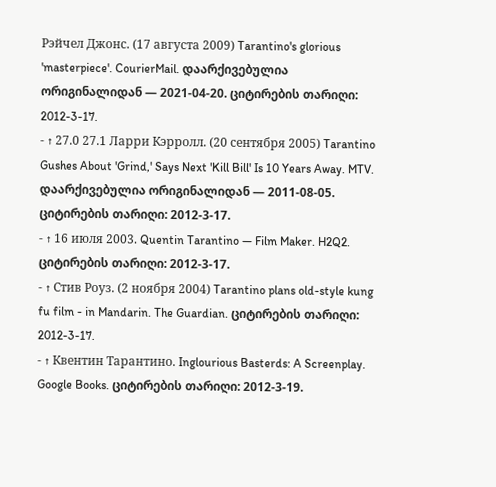Рэйчел Джонс. (17 августа 2009) Tarantino's glorious 'masterpiece'. CourierMail. დაარქივებულია ორიგინალიდან — 2021-04-20. ციტირების თარიღი: 2012-3-17.
- ↑ 27.0 27.1 Ларри Кэрролл. (20 сентября 2005) Tarantino Gushes About 'Grind,' Says Next 'Kill Bill' Is 10 Years Away. MTV. დაარქივებულია ორიგინალიდან — 2011-08-05. ციტირების თარიღი: 2012-3-17.
- ↑ 16 июля 2003. Quentin Tarantino — Film Maker. H2Q2. ციტირების თარიღი: 2012-3-17.
- ↑ Стив Роуз. (2 ноября 2004) Tarantino plans old-style kung fu film - in Mandarin. The Guardian. ციტირების თარიღი: 2012-3-17.
- ↑ Квентин Тарантино. Inglourious Basterds: A Screenplay. Google Books. ციტირების თარიღი: 2012-3-19.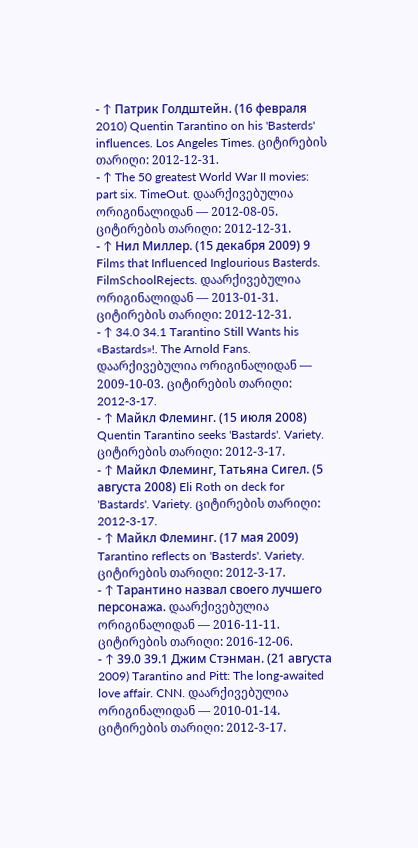- ↑ Патрик Голдштейн. (16 февраля 2010) Quentin Tarantino on his 'Basterds' influences. Los Angeles Times. ციტირების თარიღი: 2012-12-31.
- ↑ The 50 greatest World War II movies: part six. TimeOut. დაარქივებულია ორიგინალიდან — 2012-08-05. ციტირების თარიღი: 2012-12-31.
- ↑ Нил Миллер. (15 декабря 2009) 9 Films that Influenced Inglourious Basterds. FilmSchoolRejects. დაარქივებულია ორიგინალიდან — 2013-01-31. ციტირების თარიღი: 2012-12-31.
- ↑ 34.0 34.1 Tarantino Still Wants his «Bastards»!. The Arnold Fans. დაარქივებულია ორიგინალიდან — 2009-10-03. ციტირების თარიღი: 2012-3-17.
- ↑ Майкл Флеминг. (15 июля 2008) Quentin Tarantino seeks 'Bastards'. Variety. ციტირების თარიღი: 2012-3-17.
- ↑ Майкл Флеминг, Татьяна Сигел. (5 августа 2008) Eli Roth on deck for 'Bastards'. Variety. ციტირების თარიღი: 2012-3-17.
- ↑ Майкл Флеминг. (17 мая 2009) Tarantino reflects on 'Basterds'. Variety. ციტირების თარიღი: 2012-3-17.
- ↑ Тарантино назвал своего лучшего персонажа. დაარქივებულია ორიგინალიდან — 2016-11-11. ციტირების თარიღი: 2016-12-06.
- ↑ 39.0 39.1 Джим Стэнман. (21 августа 2009) Tarantino and Pitt: The long-awaited love affair. CNN. დაარქივებულია ორიგინალიდან — 2010-01-14. ციტირების თარიღი: 2012-3-17.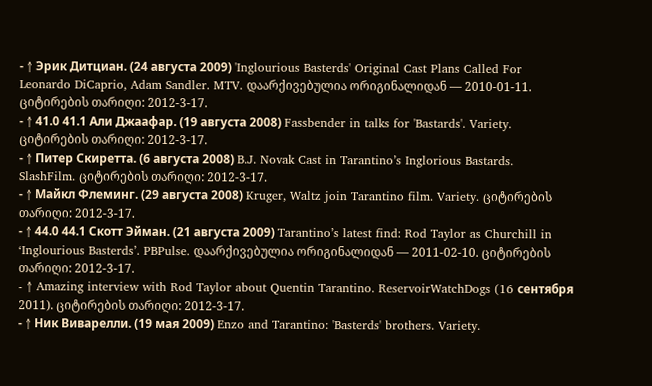- ↑ Эрик Дитциан. (24 августа 2009) 'Inglourious Basterds' Original Cast Plans Called For Leonardo DiCaprio, Adam Sandler. MTV. დაარქივებულია ორიგინალიდან — 2010-01-11. ციტირების თარიღი: 2012-3-17.
- ↑ 41.0 41.1 Али Джаафар. (19 августа 2008) Fassbender in talks for 'Bastards'. Variety. ციტირების თარიღი: 2012-3-17.
- ↑ Питер Скиретта. (6 августа 2008) B.J. Novak Cast in Tarantino’s Inglorious Bastards. SlashFilm. ციტირების თარიღი: 2012-3-17.
- ↑ Майкл Флеминг. (29 августа 2008) Kruger, Waltz join Tarantino film. Variety. ციტირების თარიღი: 2012-3-17.
- ↑ 44.0 44.1 Скотт Эйман. (21 августа 2009) Tarantino’s latest find: Rod Taylor as Churchill in ‘Inglourious Basterds’. PBPulse. დაარქივებულია ორიგინალიდან — 2011-02-10. ციტირების თარიღი: 2012-3-17.
- ↑ Amazing interview with Rod Taylor about Quentin Tarantino. ReservoirWatchDogs (16 сентября 2011). ციტირების თარიღი: 2012-3-17.
- ↑ Ник Виварелли. (19 мая 2009) Enzo and Tarantino: 'Basterds' brothers. Variety.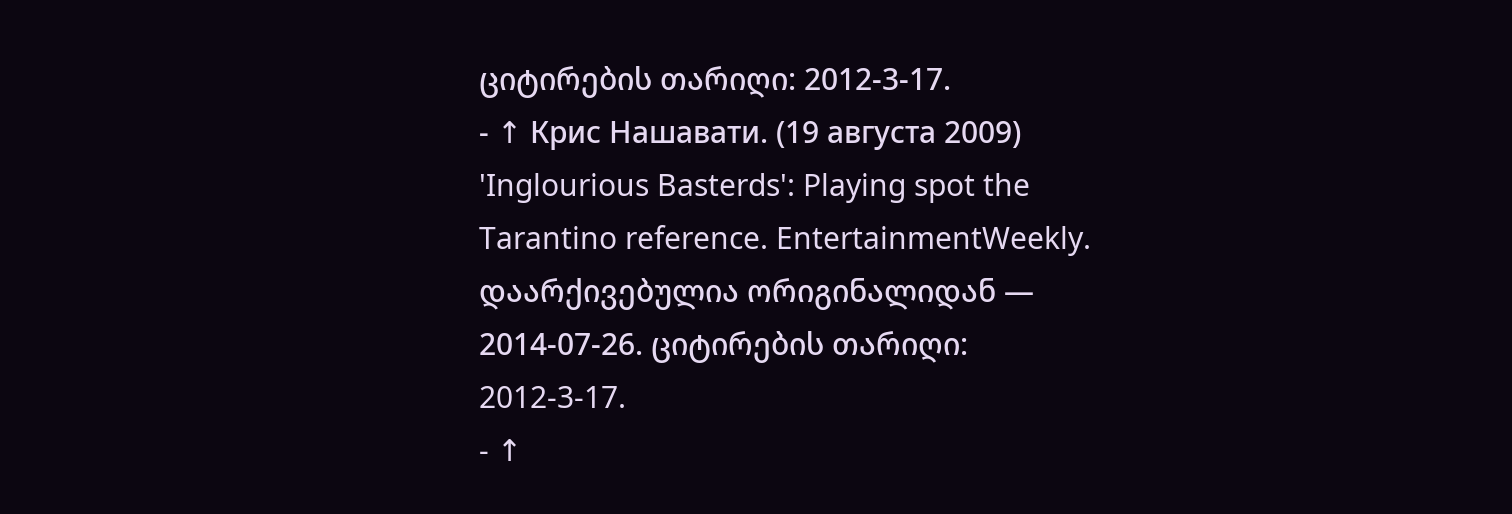ციტირების თარიღი: 2012-3-17.
- ↑ Крис Нашавати. (19 августа 2009) 'Inglourious Basterds': Playing spot the Tarantino reference. EntertainmentWeekly. დაარქივებულია ორიგინალიდან — 2014-07-26. ციტირების თარიღი: 2012-3-17.
- ↑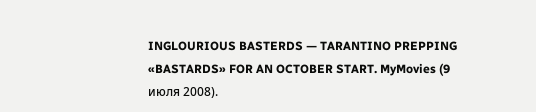INGLOURIOUS BASTERDS — TARANTINO PREPPING «BASTARDS» FOR AN OCTOBER START. MyMovies (9 июля 2008).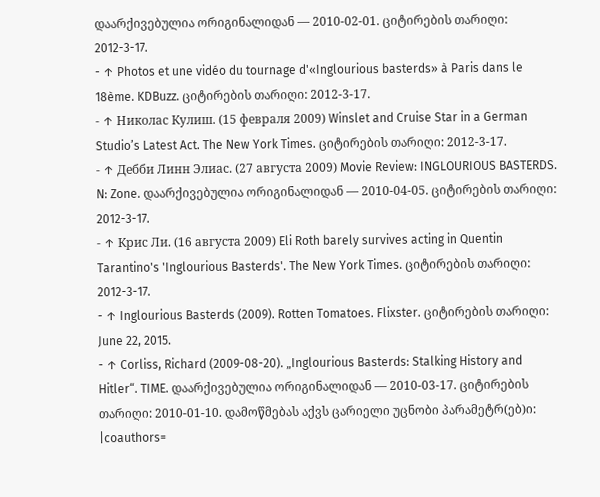დაარქივებულია ორიგინალიდან — 2010-02-01. ციტირების თარიღი: 2012-3-17.
- ↑ Photos et une vidéo du tournage d'«Inglourious basterds» à Paris dans le 18ème. KDBuzz. ციტირების თარიღი: 2012-3-17.
- ↑ Николас Кулиш. (15 февраля 2009) Winslet and Cruise Star in a German Studio’s Latest Act. The New York Times. ციტირების თარიღი: 2012-3-17.
- ↑ Дебби Линн Элиас. (27 августа 2009) Movie Review: INGLOURIOUS BASTERDS. N: Zone. დაარქივებულია ორიგინალიდან — 2010-04-05. ციტირების თარიღი: 2012-3-17.
- ↑ Крис Ли. (16 августа 2009) Eli Roth barely survives acting in Quentin Tarantino's 'Inglourious Basterds'. The New York Times. ციტირების თარიღი: 2012-3-17.
- ↑ Inglourious Basterds (2009). Rotten Tomatoes. Flixster. ციტირების თარიღი: June 22, 2015.
- ↑ Corliss, Richard (2009-08-20). „Inglourious Basterds: Stalking History and Hitler“. TIME. დაარქივებულია ორიგინალიდან — 2010-03-17. ციტირების თარიღი: 2010-01-10. დამოწმებას აქვს ცარიელი უცნობი პარამეტრ(ებ)ი:
|coauthors=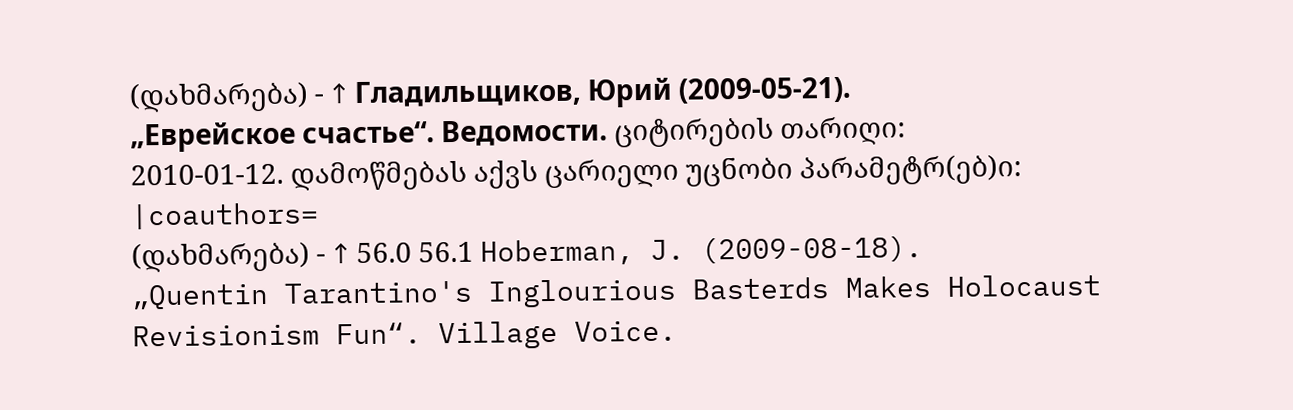(დახმარება) - ↑ Гладильщиков, Юрий (2009-05-21). „Еврейское счастье“. Ведомости. ციტირების თარიღი: 2010-01-12. დამოწმებას აქვს ცარიელი უცნობი პარამეტრ(ებ)ი:
|coauthors=
(დახმარება) - ↑ 56.0 56.1 Hoberman, J. (2009-08-18). „Quentin Tarantino's Inglourious Basterds Makes Holocaust Revisionism Fun“. Village Voice.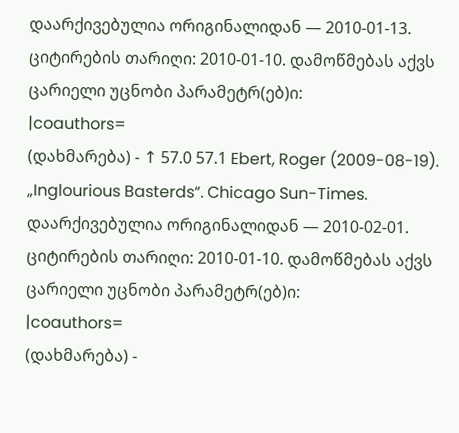დაარქივებულია ორიგინალიდან — 2010-01-13. ციტირების თარიღი: 2010-01-10. დამოწმებას აქვს ცარიელი უცნობი პარამეტრ(ებ)ი:
|coauthors=
(დახმარება) - ↑ 57.0 57.1 Ebert, Roger (2009-08-19). „Inglourious Basterds“. Chicago Sun-Times. დაარქივებულია ორიგინალიდან — 2010-02-01. ციტირების თარიღი: 2010-01-10. დამოწმებას აქვს ცარიელი უცნობი პარამეტრ(ებ)ი:
|coauthors=
(დახმარება) -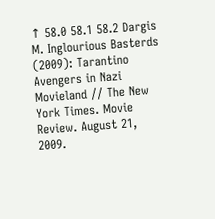↑ 58.0 58.1 58.2 Dargis M. Inglourious Basterds (2009): Tarantino Avengers in Nazi Movieland // The New York Times. Movie Review. August 21, 2009.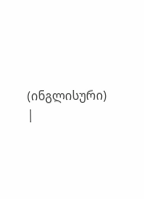(ინგლისური)
|